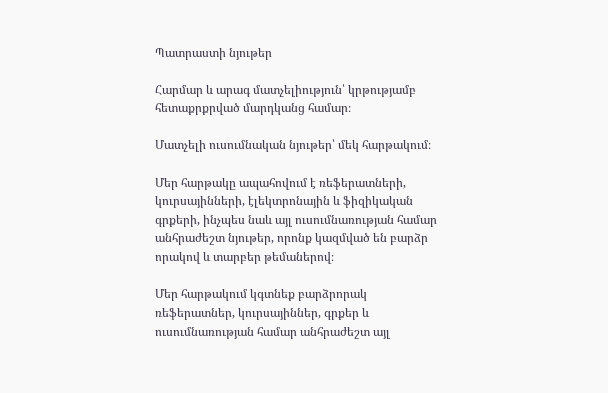Պատրաստի նյութեր

Հարմար և արագ մատչելիություն՝ կրթությամբ հետաքրքրված մարդկանց համար։

Մատչելի ուսումնական նյութեր՝ մեկ հարթակում։

Մեր հարթակը ապահովում է ռեֆերատների, կուրսայինների, էլեկտրոնային և ֆիզիկական գրքերի, ինչպես նաև այլ ուսումնառության համար անհրաժեշտ նյութեր, որոնք կազմված են բարձր որակով և տարբեր թեմաներով։

Մեր հարթակում կգտնեք բարձրորակ ռեֆերատներ, կուրսայիններ, գրքեր և ուսումնառության համար անհրաժեշտ այլ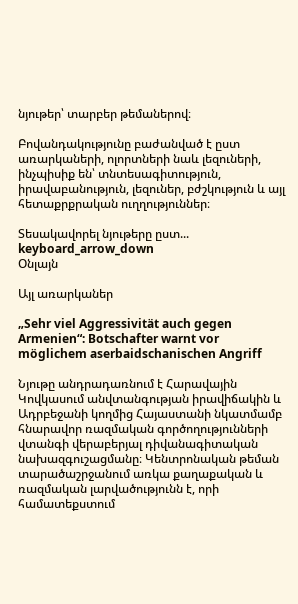նյութեր՝ տարբեր թեմաներով։

Բովանդակությունը բաժանված է ըստ առարկաների, ոլորտների նաև լեզուների, ինչպիսիք են՝ տնտեսագիտություն, իրավաբանություն, լեզուներ, բժշկություն և այլ հետաքրքրական ուղղություններ։

Տեսակավորել նյութերը ըստ... keyboard_arrow_down
Օնլայն

Այլ առարկաներ

„Sehr viel Aggressivität auch gegen Armenien“: Botschafter warnt vor möglichem aserbaidschanischen Angriff

Նյութը անդրադառնում է Հարավային Կովկասում անվտանգության իրավիճակին և Ադրբեջանի կողմից Հայաստանի նկատմամբ հնարավոր ռազմական գործողությունների վտանգի վերաբերյալ դիվանագիտական նախազգուշացմանը։ Կենտրոնական թեման տարածաշրջանում առկա քաղաքական և ռազմական լարվածությունն է, որի համատեքստում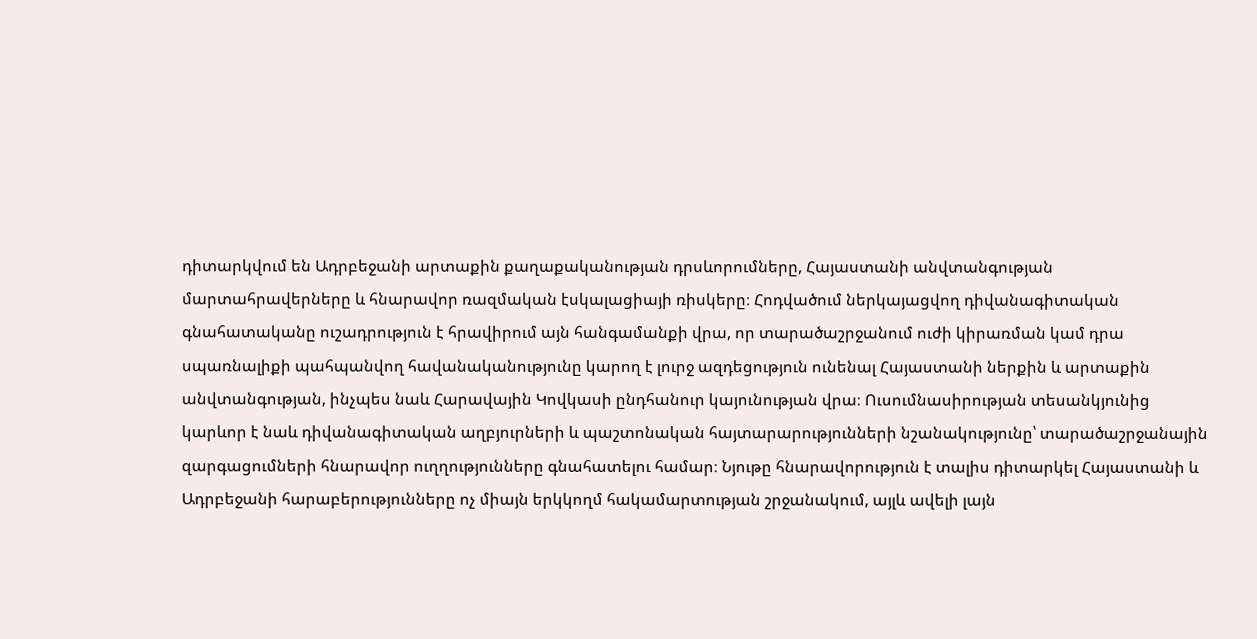դիտարկվում են Ադրբեջանի արտաքին քաղաքականության դրսևորումները, Հայաստանի անվտանգության մարտահրավերները և հնարավոր ռազմական էսկալացիայի ռիսկերը։ Հոդվածում ներկայացվող դիվանագիտական գնահատականը ուշադրություն է հրավիրում այն հանգամանքի վրա, որ տարածաշրջանում ուժի կիրառման կամ դրա սպառնալիքի պահպանվող հավանականությունը կարող է լուրջ ազդեցություն ունենալ Հայաստանի ներքին և արտաքին անվտանգության, ինչպես նաև Հարավային Կովկասի ընդհանուր կայունության վրա։ Ուսումնասիրության տեսանկյունից կարևոր է նաև դիվանագիտական աղբյուրների և պաշտոնական հայտարարությունների նշանակությունը՝ տարածաշրջանային զարգացումների հնարավոր ուղղությունները գնահատելու համար։ Նյութը հնարավորություն է տալիս դիտարկել Հայաստանի և Ադրբեջանի հարաբերությունները ոչ միայն երկկողմ հակամարտության շրջանակում, այլև ավելի լայն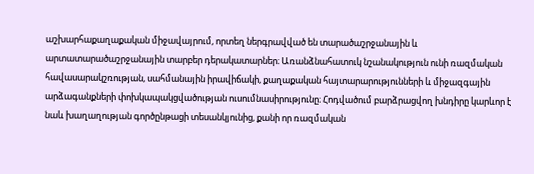աշխարհաքաղաքական միջավայրում, որտեղ ներգրավված են տարածաշրջանային և արտատարածաշրջանային տարբեր դերակատարներ։ Առանձնահատուկ նշանակություն ունի ռազմական հավասարակշռության, սահմանային իրավիճակի, քաղաքական հայտարարությունների և միջազգային արձագանքների փոխկապակցվածության ուսումնասիրությունը։ Հոդվածում բարձրացվող խնդիրը կարևոր է նաև խաղաղության գործընթացի տեսանկյունից, քանի որ ռազմական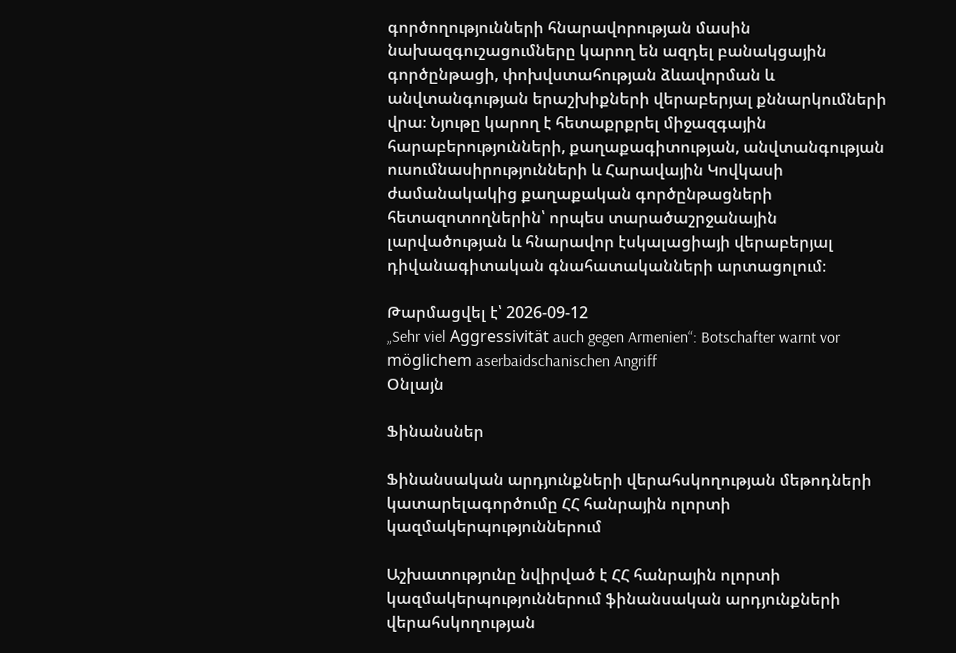գործողությունների հնարավորության մասին նախազգուշացումները կարող են ազդել բանակցային գործընթացի, փոխվստահության ձևավորման և անվտանգության երաշխիքների վերաբերյալ քննարկումների վրա։ Նյութը կարող է հետաքրքրել միջազգային հարաբերությունների, քաղաքագիտության, անվտանգության ուսումնասիրությունների և Հարավային Կովկասի ժամանակակից քաղաքական գործընթացների հետազոտողներին՝ որպես տարածաշրջանային լարվածության և հնարավոր էսկալացիայի վերաբերյալ դիվանագիտական գնահատականների արտացոլում։

Թարմացվել է՝ 2026-09-12
„Sehr viel Aggressivität auch gegen Armenien“: Botschafter warnt vor möglichem aserbaidschanischen Angriff
Օնլայն

Ֆինանսներ

Ֆինանսական արդյունքների վերահսկողության մեթոդների կատարելագործումը ՀՀ հանրային ոլորտի կազմակերպություններում

Աշխատությունը նվիրված է ՀՀ հանրային ոլորտի կազմակերպություններում ֆինանսական արդյունքների վերահսկողության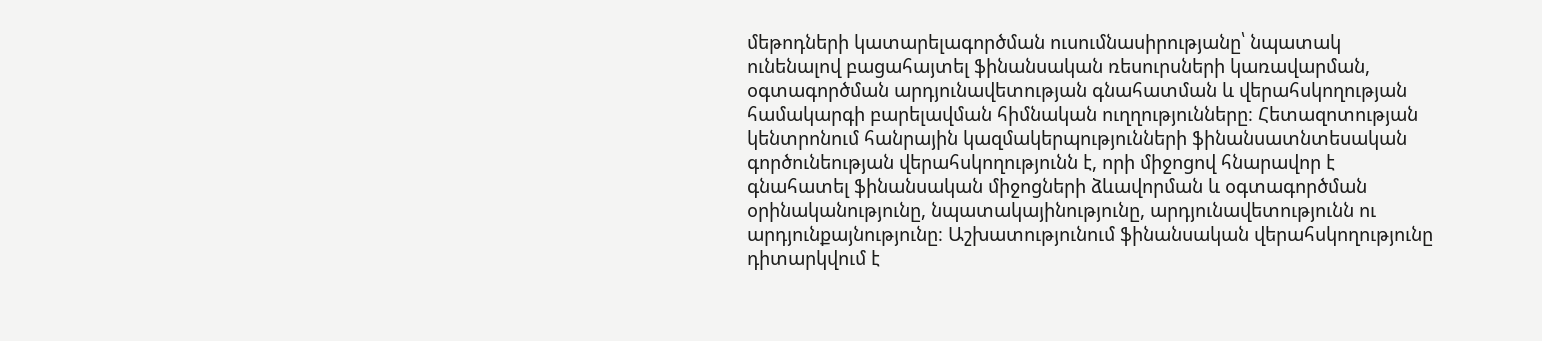մեթոդների կատարելագործման ուսումնասիրությանը՝ նպատակ ունենալով բացահայտել ֆինանսական ռեսուրսների կառավարման, օգտագործման արդյունավետության գնահատման և վերահսկողության համակարգի բարելավման հիմնական ուղղությունները։ Հետազոտության կենտրոնում հանրային կազմակերպությունների ֆինանսատնտեսական գործունեության վերահսկողությունն է, որի միջոցով հնարավոր է գնահատել ֆինանսական միջոցների ձևավորման և օգտագործման օրինականությունը, նպատակայինությունը, արդյունավետությունն ու արդյունքայնությունը։ Աշխատությունում ֆինանսական վերահսկողությունը դիտարկվում է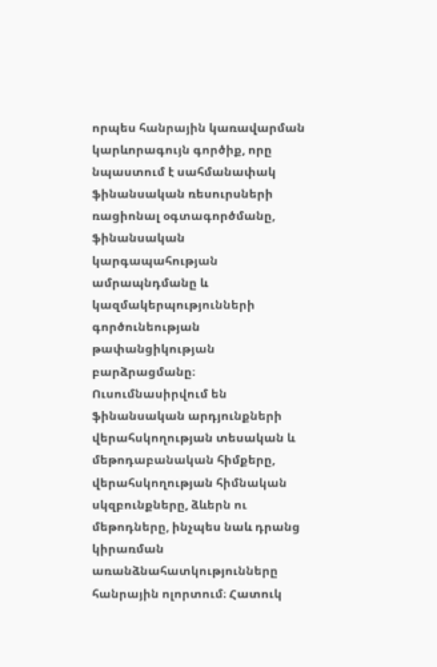որպես հանրային կառավարման կարևորագույն գործիք, որը նպաստում է սահմանափակ ֆինանսական ռեսուրսների ռացիոնալ օգտագործմանը, ֆինանսական կարգապահության ամրապնդմանը և կազմակերպությունների գործունեության թափանցիկության բարձրացմանը։ Ուսումնասիրվում են ֆինանսական արդյունքների վերահսկողության տեսական և մեթոդաբանական հիմքերը, վերահսկողության հիմնական սկզբունքները, ձևերն ու մեթոդները, ինչպես նաև դրանց կիրառման առանձնահատկությունները հանրային ոլորտում։ Հատուկ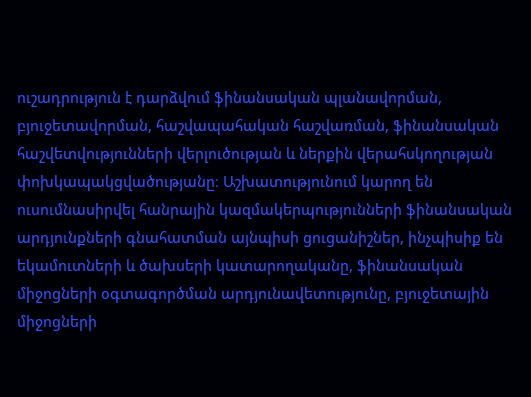ուշադրություն է դարձվում ֆինանսական պլանավորման, բյուջետավորման, հաշվապահական հաշվառման, ֆինանսական հաշվետվությունների վերլուծության և ներքին վերահսկողության փոխկապակցվածությանը։ Աշխատությունում կարող են ուսումնասիրվել հանրային կազմակերպությունների ֆինանսական արդյունքների գնահատման այնպիսի ցուցանիշներ, ինչպիսիք են եկամուտների և ծախսերի կատարողականը, ֆինանսական միջոցների օգտագործման արդյունավետությունը, բյուջետային միջոցների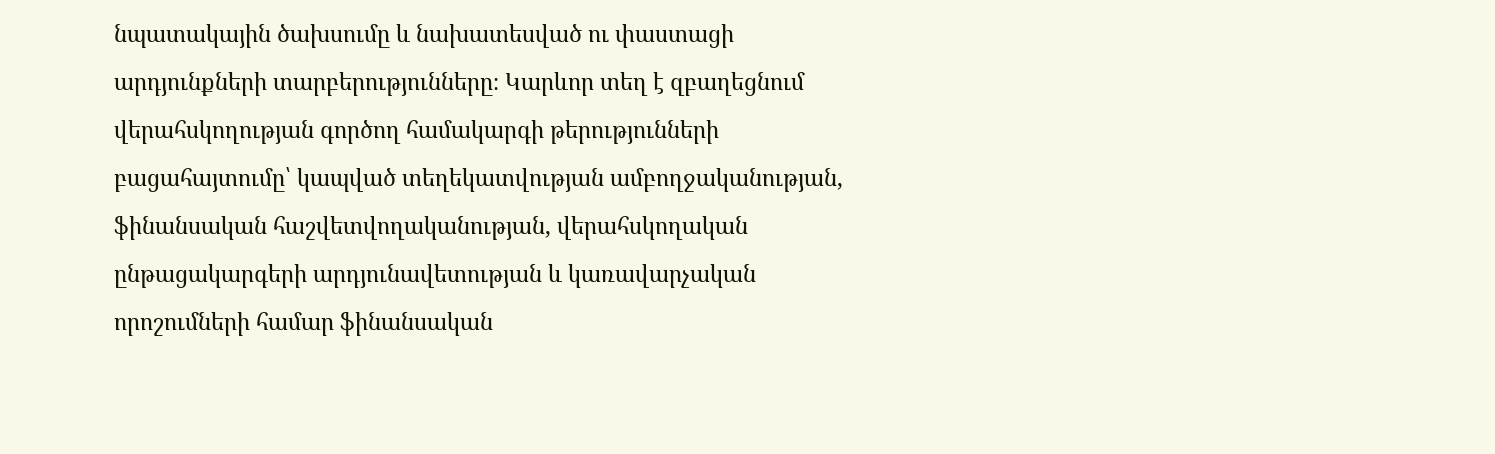նպատակային ծախսումը և նախատեսված ու փաստացի արդյունքների տարբերությունները։ Կարևոր տեղ է զբաղեցնում վերահսկողության գործող համակարգի թերությունների բացահայտումը՝ կապված տեղեկատվության ամբողջականության, ֆինանսական հաշվետվողականության, վերահսկողական ընթացակարգերի արդյունավետության և կառավարչական որոշումների համար ֆինանսական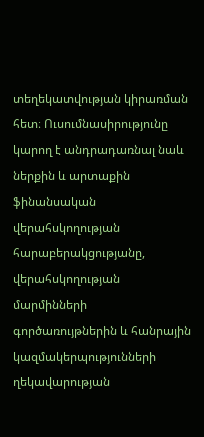տեղեկատվության կիրառման հետ։ Ուսումնասիրությունը կարող է անդրադառնալ նաև ներքին և արտաքին ֆինանսական վերահսկողության հարաբերակցությանը, վերահսկողության մարմինների գործառույթներին և հանրային կազմակերպությունների ղեկավարության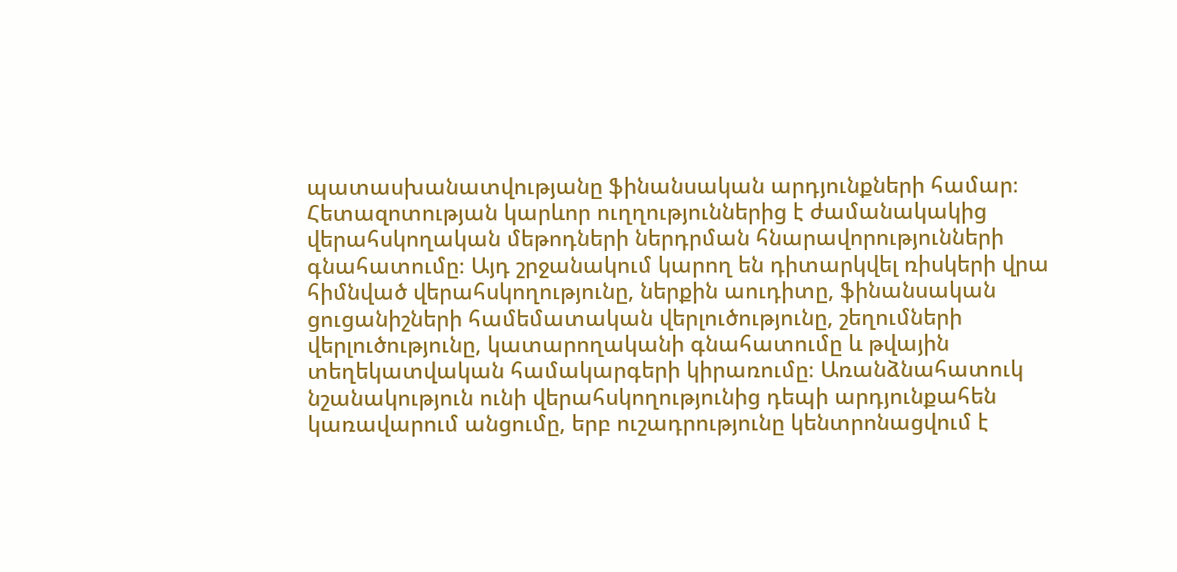պատասխանատվությանը ֆինանսական արդյունքների համար։ Հետազոտության կարևոր ուղղություններից է ժամանակակից վերահսկողական մեթոդների ներդրման հնարավորությունների գնահատումը։ Այդ շրջանակում կարող են դիտարկվել ռիսկերի վրա հիմնված վերահսկողությունը, ներքին աուդիտը, ֆինանսական ցուցանիշների համեմատական վերլուծությունը, շեղումների վերլուծությունը, կատարողականի գնահատումը և թվային տեղեկատվական համակարգերի կիրառումը։ Առանձնահատուկ նշանակություն ունի վերահսկողությունից դեպի արդյունքահեն կառավարում անցումը, երբ ուշադրությունը կենտրոնացվում է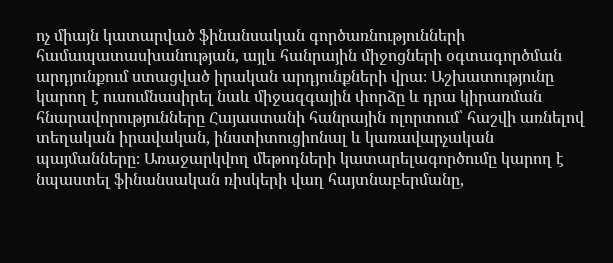ոչ միայն կատարված ֆինանսական գործառնությունների համապատասխանության, այլև հանրային միջոցների օգտագործման արդյունքում ստացված իրական արդյունքների վրա։ Աշխատությունը կարող է ուսումնասիրել նաև միջազգային փորձը և դրա կիրառման հնարավորությունները Հայաստանի հանրային ոլորտում՝ հաշվի առնելով տեղական իրավական, ինստիտուցիոնալ և կառավարչական պայմանները։ Առաջարկվող մեթոդների կատարելագործումը կարող է նպաստել ֆինանսական ռիսկերի վաղ հայտնաբերմանը,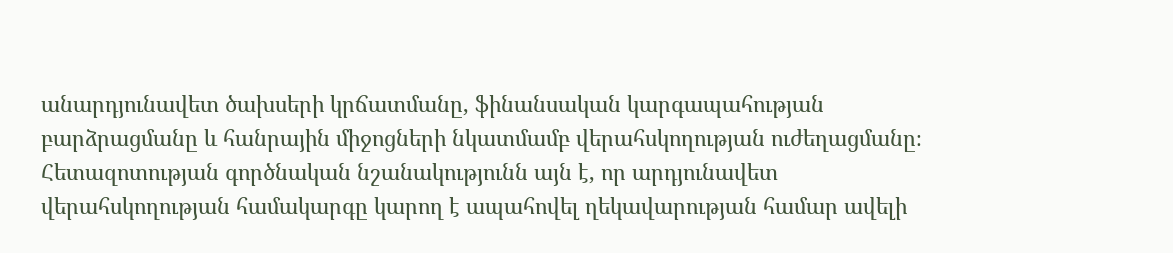անարդյունավետ ծախսերի կրճատմանը, ֆինանսական կարգապահության բարձրացմանը և հանրային միջոցների նկատմամբ վերահսկողության ուժեղացմանը։ Հետազոտության գործնական նշանակությունն այն է, որ արդյունավետ վերահսկողության համակարգը կարող է ապահովել ղեկավարության համար ավելի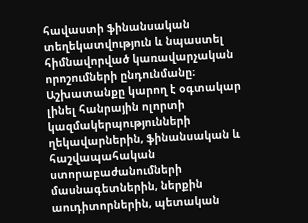հավաստի ֆինանսական տեղեկատվություն և նպաստել հիմնավորված կառավարչական որոշումների ընդունմանը։ Աշխատանքը կարող է օգտակար լինել հանրային ոլորտի կազմակերպությունների ղեկավարներին, ֆինանսական և հաշվապահական ստորաբաժանումների մասնագետներին, ներքին աուդիտորներին, պետական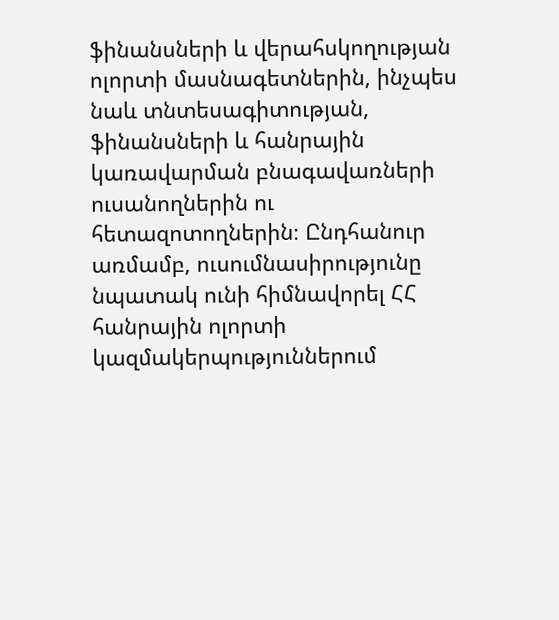ֆինանսների և վերահսկողության ոլորտի մասնագետներին, ինչպես նաև տնտեսագիտության, ֆինանսների և հանրային կառավարման բնագավառների ուսանողներին ու հետազոտողներին։ Ընդհանուր առմամբ, ուսումնասիրությունը նպատակ ունի հիմնավորել ՀՀ հանրային ոլորտի կազմակերպություններում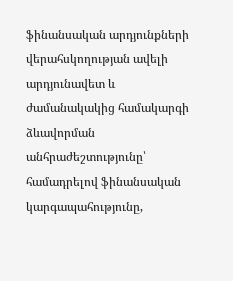ֆինանսական արդյունքների վերահսկողության ավելի արդյունավետ և ժամանակակից համակարգի ձևավորման անհրաժեշտությունը՝ համադրելով ֆինանսական կարգապահությունը,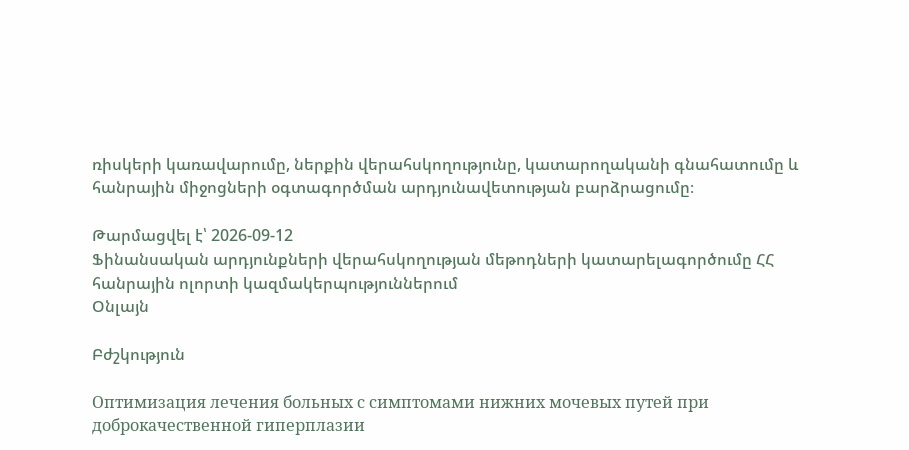ռիսկերի կառավարումը, ներքին վերահսկողությունը, կատարողականի գնահատումը և հանրային միջոցների օգտագործման արդյունավետության բարձրացումը։

Թարմացվել է՝ 2026-09-12
Ֆինանսական արդյունքների վերահսկողության մեթոդների կատարելագործումը ՀՀ հանրային ոլորտի կազմակերպություններում
Օնլայն

Բժշկություն

Оптимизация лечения больных с симптомами нижних мочевых путей при доброкачественной гиперплазии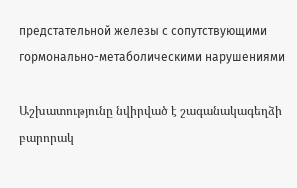предстательной железы с сопутствующими гормонально-метаболическими нарушениями

Աշխատությունը նվիրված է շագանակագեղձի բարորակ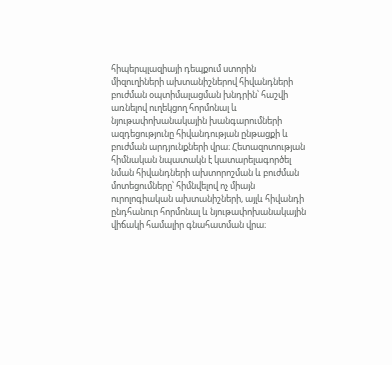հիպերպլազիայի դեպքում ստորին միզուղիների ախտանիշներով հիվանդների բուժման օպտիմալացման խնդրին՝ հաշվի առնելով ուղեկցող հորմոնալ և նյութափոխանակային խանգարումների ազդեցությունը հիվանդության ընթացքի և բուժման արդյունքների վրա։ Հետազոտության հիմնական նպատակն է կատարելագործել նման հիվանդների ախտորոշման և բուժման մոտեցումները՝ հիմնվելով ոչ միայն ուրոլոգիական ախտանիշների, այլև հիվանդի ընդհանուր հորմոնալ և նյութափոխանակային վիճակի համալիր գնահատման վրա։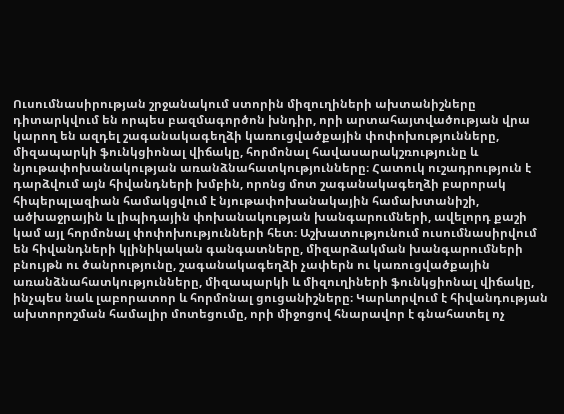Ուսումնասիրության շրջանակում ստորին միզուղիների ախտանիշները դիտարկվում են որպես բազմագործոն խնդիր, որի արտահայտվածության վրա կարող են ազդել շագանակագեղձի կառուցվածքային փոփոխությունները, միզապարկի ֆունկցիոնալ վիճակը, հորմոնալ հավասարակշռությունը և նյութափոխանակության առանձնահատկությունները։ Հատուկ ուշադրություն է դարձվում այն հիվանդների խմբին, որոնց մոտ շագանակագեղձի բարորակ հիպերպլազիան համակցվում է նյութափոխանակային համախտանիշի, ածխաջրային և լիպիդային փոխանակության խանգարումների, ավելորդ քաշի կամ այլ հորմոնալ փոփոխությունների հետ։ Աշխատությունում ուսումնասիրվում են հիվանդների կլինիկական գանգատները, միզարձակման խանգարումների բնույթն ու ծանրությունը, շագանակագեղձի չափերն ու կառուցվածքային առանձնահատկությունները, միզապարկի և միզուղիների ֆունկցիոնալ վիճակը, ինչպես նաև լաբորատոր և հորմոնալ ցուցանիշները։ Կարևորվում է հիվանդության ախտորոշման համալիր մոտեցումը, որի միջոցով հնարավոր է գնահատել ոչ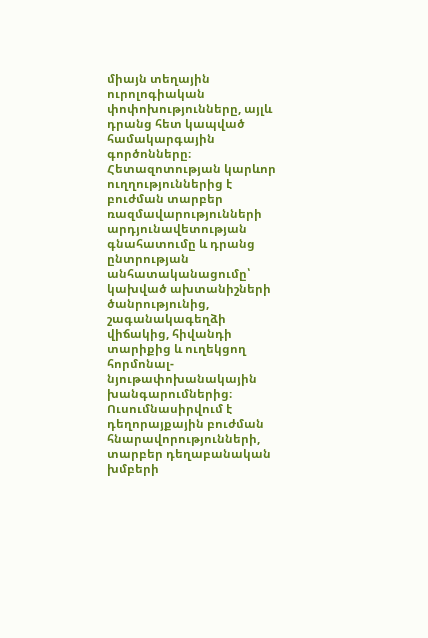միայն տեղային ուրոլոգիական փոփոխությունները, այլև դրանց հետ կապված համակարգային գործոնները։ Հետազոտության կարևոր ուղղություններից է բուժման տարբեր ռազմավարությունների արդյունավետության գնահատումը և դրանց ընտրության անհատականացումը՝ կախված ախտանիշների ծանրությունից, շագանակագեղձի վիճակից, հիվանդի տարիքից և ուղեկցող հորմոնալ-նյութափոխանակային խանգարումներից։ Ուսումնասիրվում է դեղորայքային բուժման հնարավորությունների, տարբեր դեղաբանական խմբերի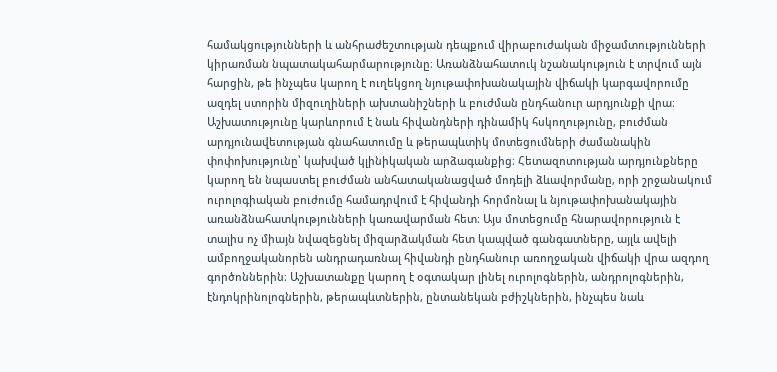համակցությունների և անհրաժեշտության դեպքում վիրաբուժական միջամտությունների կիրառման նպատակահարմարությունը։ Առանձնահատուկ նշանակություն է տրվում այն հարցին, թե ինչպես կարող է ուղեկցող նյութափոխանակային վիճակի կարգավորումը ազդել ստորին միզուղիների ախտանիշների և բուժման ընդհանուր արդյունքի վրա։ Աշխատությունը կարևորում է նաև հիվանդների դինամիկ հսկողությունը, բուժման արդյունավետության գնահատումը և թերապևտիկ մոտեցումների ժամանակին փոփոխությունը՝ կախված կլինիկական արձագանքից։ Հետազոտության արդյունքները կարող են նպաստել բուժման անհատականացված մոդելի ձևավորմանը, որի շրջանակում ուրոլոգիական բուժումը համադրվում է հիվանդի հորմոնալ և նյութափոխանակային առանձնահատկությունների կառավարման հետ։ Այս մոտեցումը հնարավորություն է տալիս ոչ միայն նվազեցնել միզարձակման հետ կապված գանգատները, այլև ավելի ամբողջականորեն անդրադառնալ հիվանդի ընդհանուր առողջական վիճակի վրա ազդող գործոններին։ Աշխատանքը կարող է օգտակար լինել ուրոլոգներին, անդրոլոգներին, էնդոկրինոլոգներին, թերապևտներին, ընտանեկան բժիշկներին, ինչպես նաև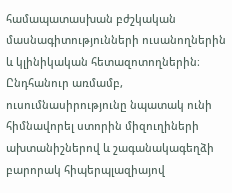համապատասխան բժշկական մասնագիտությունների ուսանողներին և կլինիկական հետազոտողներին։ Ընդհանուր առմամբ, ուսումնասիրությունը նպատակ ունի հիմնավորել ստորին միզուղիների ախտանիշներով և շագանակագեղձի բարորակ հիպերպլազիայով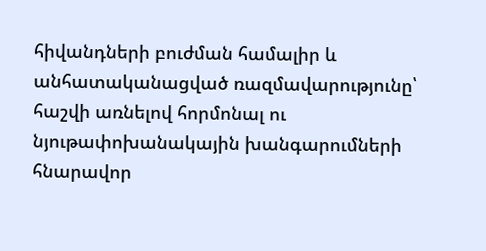հիվանդների բուժման համալիր և անհատականացված ռազմավարությունը՝ հաշվի առնելով հորմոնալ ու նյութափոխանակային խանգարումների հնարավոր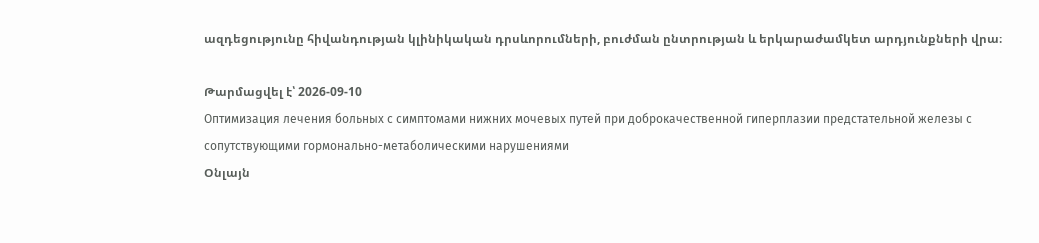ազդեցությունը հիվանդության կլինիկական դրսևորումների, բուժման ընտրության և երկարաժամկետ արդյունքների վրա։

Թարմացվել է՝ 2026-09-10
Оптимизация лечения больных с симптомами нижних мочевых путей при доброкачественной гиперплазии предстательной железы с сопутствующими гормонально-метаболическими нарушениями
Օնլայն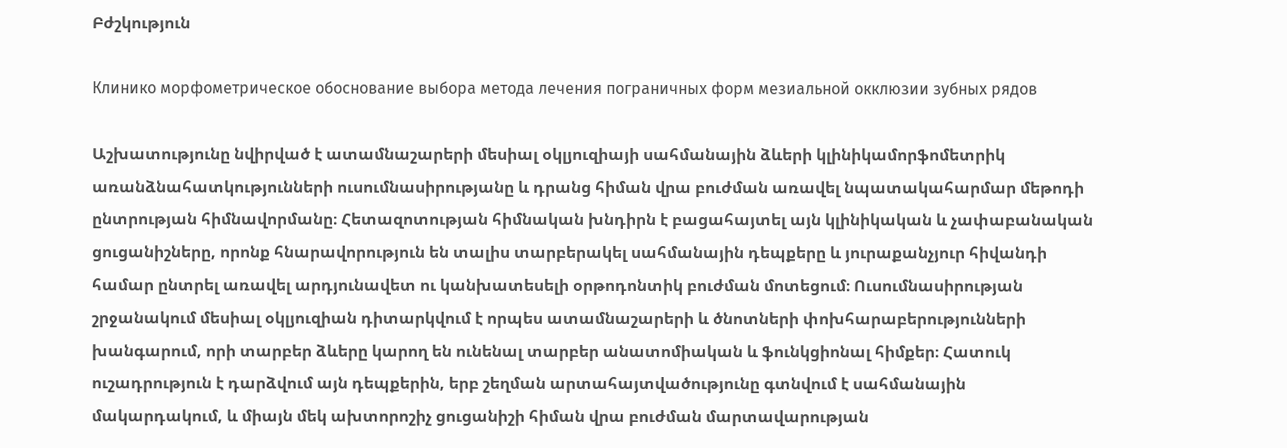Բժշկություն

Клинико морфометрическое обоснование выбора метода лечения пограничных форм мезиальной окклюзии зубных рядов

Աշխատությունը նվիրված է ատամնաշարերի մեսիալ օկլյուզիայի սահմանային ձևերի կլինիկամորֆոմետրիկ առանձնահատկությունների ուսումնասիրությանը և դրանց հիման վրա բուժման առավել նպատակահարմար մեթոդի ընտրության հիմնավորմանը։ Հետազոտության հիմնական խնդիրն է բացահայտել այն կլինիկական և չափաբանական ցուցանիշները, որոնք հնարավորություն են տալիս տարբերակել սահմանային դեպքերը և յուրաքանչյուր հիվանդի համար ընտրել առավել արդյունավետ ու կանխատեսելի օրթոդոնտիկ բուժման մոտեցում։ Ուսումնասիրության շրջանակում մեսիալ օկլյուզիան դիտարկվում է որպես ատամնաշարերի և ծնոտների փոխհարաբերությունների խանգարում, որի տարբեր ձևերը կարող են ունենալ տարբեր անատոմիական և ֆունկցիոնալ հիմքեր։ Հատուկ ուշադրություն է դարձվում այն դեպքերին, երբ շեղման արտահայտվածությունը գտնվում է սահմանային մակարդակում, և միայն մեկ ախտորոշիչ ցուցանիշի հիման վրա բուժման մարտավարության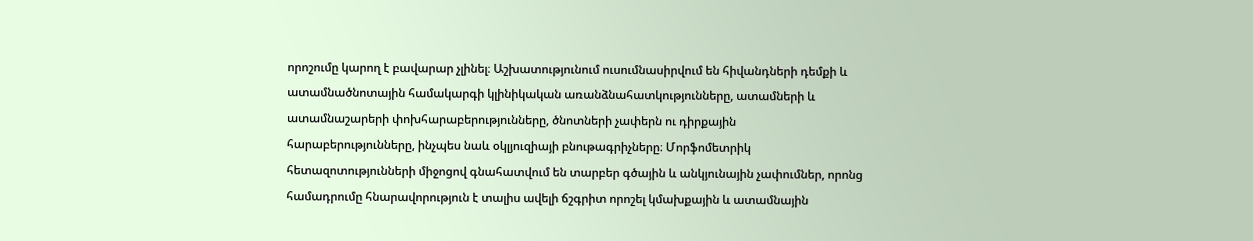որոշումը կարող է բավարար չլինել։ Աշխատությունում ուսումնասիրվում են հիվանդների դեմքի և ատամնածնոտային համակարգի կլինիկական առանձնահատկությունները, ատամների և ատամնաշարերի փոխհարաբերությունները, ծնոտների չափերն ու դիրքային հարաբերությունները, ինչպես նաև օկլյուզիայի բնութագրիչները։ Մորֆոմետրիկ հետազոտությունների միջոցով գնահատվում են տարբեր գծային և անկյունային չափումներ, որոնց համադրումը հնարավորություն է տալիս ավելի ճշգրիտ որոշել կմախքային և ատամնային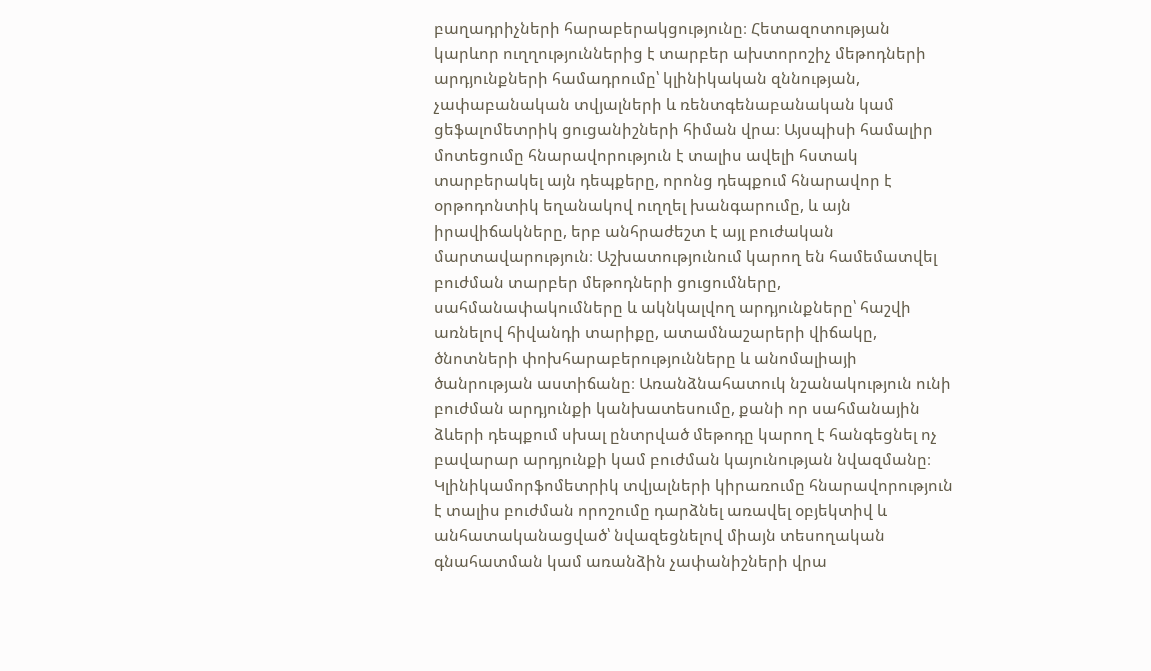բաղադրիչների հարաբերակցությունը։ Հետազոտության կարևոր ուղղություններից է տարբեր ախտորոշիչ մեթոդների արդյունքների համադրումը՝ կլինիկական զննության, չափաբանական տվյալների և ռենտգենաբանական կամ ցեֆալոմետրիկ ցուցանիշների հիման վրա։ Այսպիսի համալիր մոտեցումը հնարավորություն է տալիս ավելի հստակ տարբերակել այն դեպքերը, որոնց դեպքում հնարավոր է օրթոդոնտիկ եղանակով ուղղել խանգարումը, և այն իրավիճակները, երբ անհրաժեշտ է այլ բուժական մարտավարություն։ Աշխատությունում կարող են համեմատվել բուժման տարբեր մեթոդների ցուցումները, սահմանափակումները և ակնկալվող արդյունքները՝ հաշվի առնելով հիվանդի տարիքը, ատամնաշարերի վիճակը, ծնոտների փոխհարաբերությունները և անոմալիայի ծանրության աստիճանը։ Առանձնահատուկ նշանակություն ունի բուժման արդյունքի կանխատեսումը, քանի որ սահմանային ձևերի դեպքում սխալ ընտրված մեթոդը կարող է հանգեցնել ոչ բավարար արդյունքի կամ բուժման կայունության նվազմանը։ Կլինիկամորֆոմետրիկ տվյալների կիրառումը հնարավորություն է տալիս բուժման որոշումը դարձնել առավել օբյեկտիվ և անհատականացված՝ նվազեցնելով միայն տեսողական գնահատման կամ առանձին չափանիշների վրա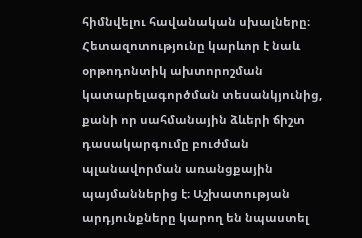հիմնվելու հավանական սխալները։ Հետազոտությունը կարևոր է նաև օրթոդոնտիկ ախտորոշման կատարելագործման տեսանկյունից, քանի որ սահմանային ձևերի ճիշտ դասակարգումը բուժման պլանավորման առանցքային պայմաններից է։ Աշխատության արդյունքները կարող են նպաստել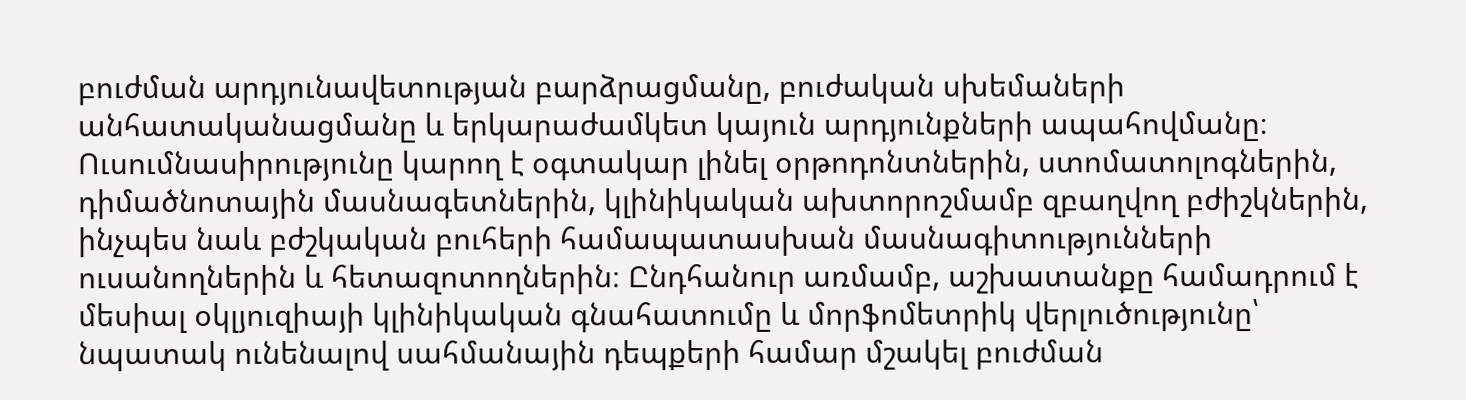բուժման արդյունավետության բարձրացմանը, բուժական սխեմաների անհատականացմանը և երկարաժամկետ կայուն արդյունքների ապահովմանը։ Ուսումնասիրությունը կարող է օգտակար լինել օրթոդոնտներին, ստոմատոլոգներին, դիմածնոտային մասնագետներին, կլինիկական ախտորոշմամբ զբաղվող բժիշկներին, ինչպես նաև բժշկական բուհերի համապատասխան մասնագիտությունների ուսանողներին և հետազոտողներին։ Ընդհանուր առմամբ, աշխատանքը համադրում է մեսիալ օկլյուզիայի կլինիկական գնահատումը և մորֆոմետրիկ վերլուծությունը՝ նպատակ ունենալով սահմանային դեպքերի համար մշակել բուժման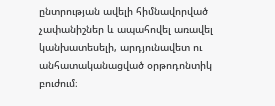ընտրության ավելի հիմնավորված չափանիշներ և ապահովել առավել կանխատեսելի, արդյունավետ ու անհատականացված օրթոդոնտիկ բուժում։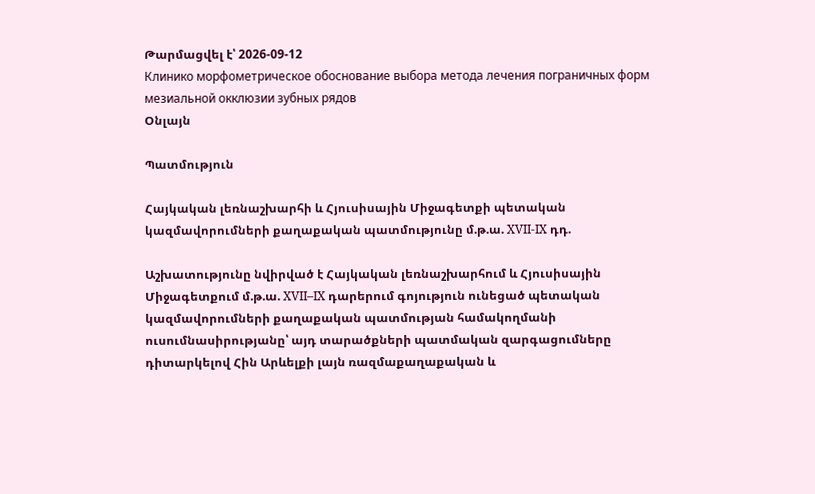Թարմացվել է՝ 2026-09-12
Клинико морфометрическое обоснование выбора метода лечения пограничных форм мезиальной окклюзии зубных рядов
Օնլայն

Պատմություն

Հայկական լեռնաշխարհի և Հյուսիսային Միջագետքի պետական կազմավորումների քաղաքական պատմությունը մ.թ.ա. XVII-IX դդ.

Աշխատությունը նվիրված է Հայկական լեռնաշխարհում և Հյուսիսային Միջագետքում մ.թ.ա. XVII–IX դարերում գոյություն ունեցած պետական կազմավորումների քաղաքական պատմության համակողմանի ուսումնասիրությանը՝ այդ տարածքների պատմական զարգացումները դիտարկելով Հին Արևելքի լայն ռազմաքաղաքական և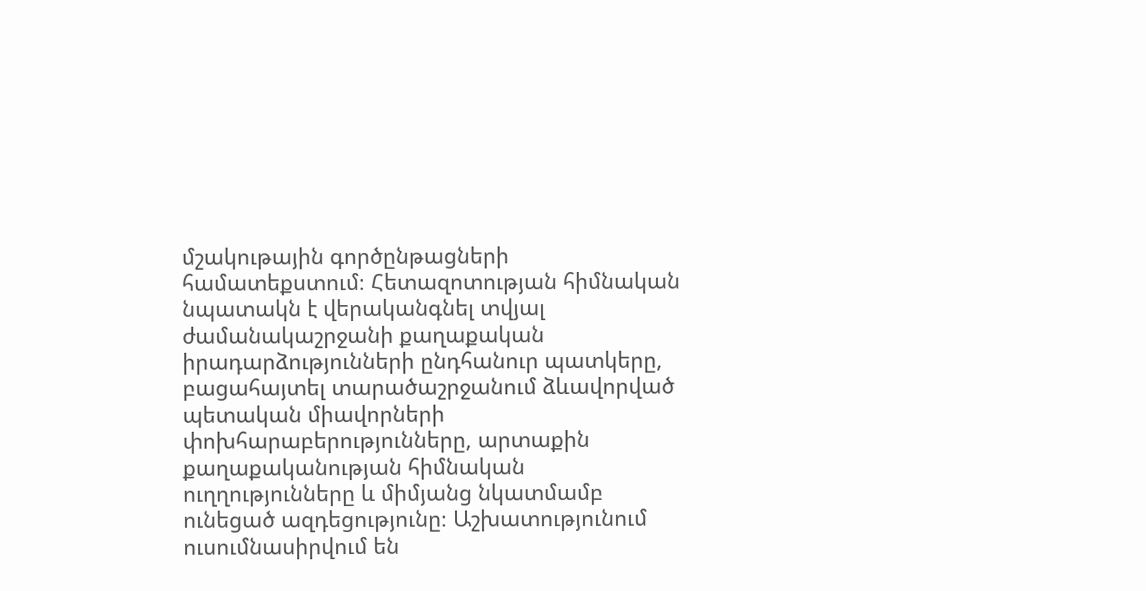մշակութային գործընթացների համատեքստում։ Հետազոտության հիմնական նպատակն է վերականգնել տվյալ ժամանակաշրջանի քաղաքական իրադարձությունների ընդհանուր պատկերը, բացահայտել տարածաշրջանում ձևավորված պետական միավորների փոխհարաբերությունները, արտաքին քաղաքականության հիմնական ուղղությունները և միմյանց նկատմամբ ունեցած ազդեցությունը։ Աշխատությունում ուսումնասիրվում են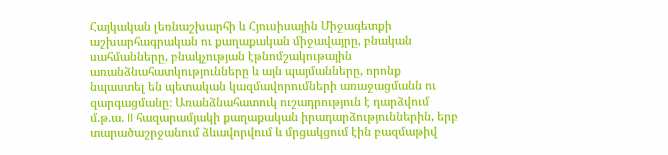Հայկական լեռնաշխարհի և Հյուսիսային Միջագետքի աշխարհագրական ու քաղաքական միջավայրը, բնական սահմանները, բնակչության էթնոմշակութային առանձնահատկությունները և այն պայմանները, որոնք նպաստել են պետական կազմավորումների առաջացմանն ու զարգացմանը։ Առանձնահատուկ ուշադրություն է դարձվում մ.թ.ա. II հազարամյակի քաղաքական իրադարձություններին, երբ տարածաշրջանում ձևավորվում և մրցակցում էին բազմաթիվ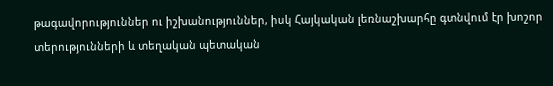թագավորություններ ու իշխանություններ, իսկ Հայկական լեռնաշխարհը գտնվում էր խոշոր տերությունների և տեղական պետական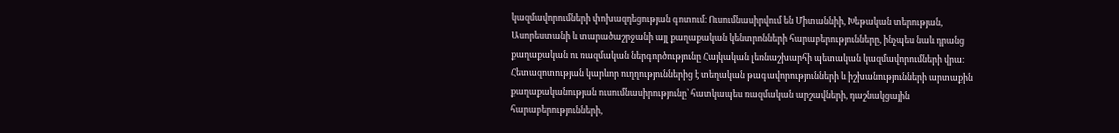կազմավորումների փոխազդեցության գոտում։ Ուսումնասիրվում են Միտաննիի, Խեթական տերության, Ասորեստանի և տարածաշրջանի այլ քաղաքական կենտրոնների հարաբերությունները, ինչպես նաև դրանց քաղաքական ու ռազմական ներգործությունը Հայկական լեռնաշխարհի պետական կազմավորումների վրա։ Հետազոտության կարևոր ուղղություններից է տեղական թագավորությունների և իշխանությունների արտաքին քաղաքականության ուսումնասիրությունը՝ հատկապես ռազմական արշավների, դաշնակցային հարաբերությունների,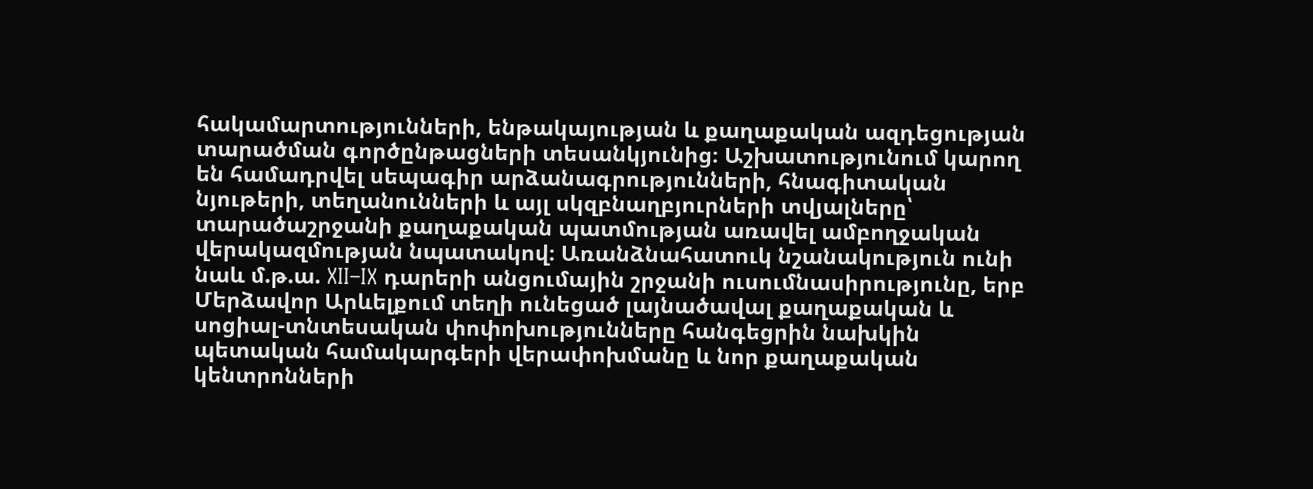հակամարտությունների, ենթակայության և քաղաքական ազդեցության տարածման գործընթացների տեսանկյունից։ Աշխատությունում կարող են համադրվել սեպագիր արձանագրությունների, հնագիտական նյութերի, տեղանունների և այլ սկզբնաղբյուրների տվյալները՝ տարածաշրջանի քաղաքական պատմության առավել ամբողջական վերակազմության նպատակով։ Առանձնահատուկ նշանակություն ունի նաև մ.թ.ա. XII–IX դարերի անցումային շրջանի ուսումնասիրությունը, երբ Մերձավոր Արևելքում տեղի ունեցած լայնածավալ քաղաքական և սոցիալ-տնտեսական փոփոխությունները հանգեցրին նախկին պետական համակարգերի վերափոխմանը և նոր քաղաքական կենտրոնների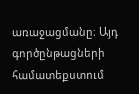առաջացմանը։ Այդ գործընթացների համատեքստում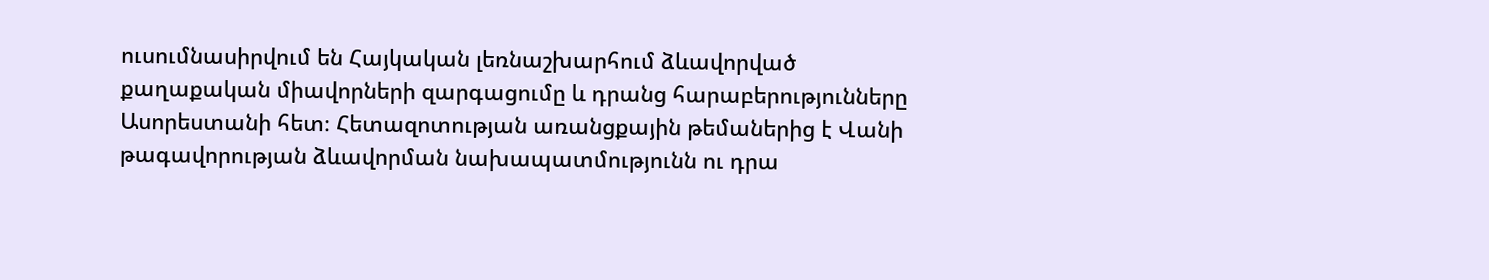ուսումնասիրվում են Հայկական լեռնաշխարհում ձևավորված քաղաքական միավորների զարգացումը և դրանց հարաբերությունները Ասորեստանի հետ։ Հետազոտության առանցքային թեմաներից է Վանի թագավորության ձևավորման նախապատմությունն ու դրա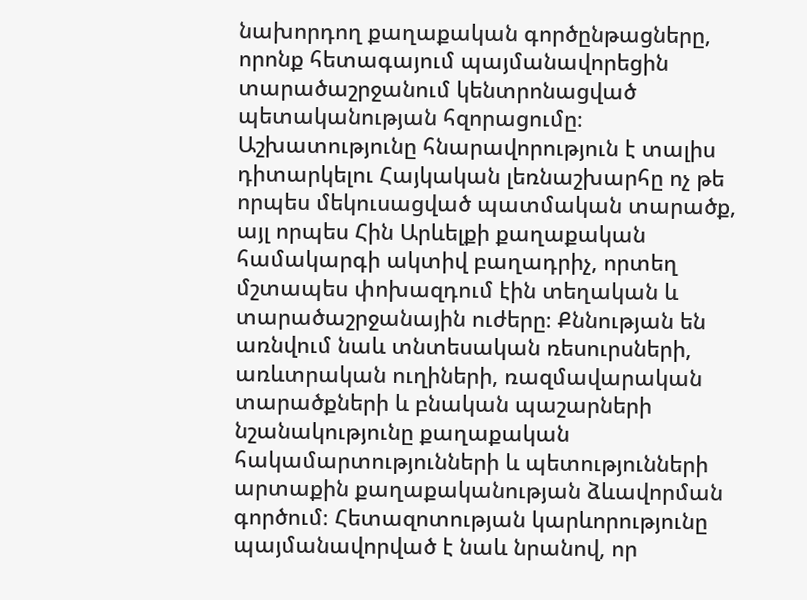նախորդող քաղաքական գործընթացները, որոնք հետագայում պայմանավորեցին տարածաշրջանում կենտրոնացված պետականության հզորացումը։ Աշխատությունը հնարավորություն է տալիս դիտարկելու Հայկական լեռնաշխարհը ոչ թե որպես մեկուսացված պատմական տարածք, այլ որպես Հին Արևելքի քաղաքական համակարգի ակտիվ բաղադրիչ, որտեղ մշտապես փոխազդում էին տեղական և տարածաշրջանային ուժերը։ Քննության են առնվում նաև տնտեսական ռեսուրսների, առևտրական ուղիների, ռազմավարական տարածքների և բնական պաշարների նշանակությունը քաղաքական հակամարտությունների և պետությունների արտաքին քաղաքականության ձևավորման գործում։ Հետազոտության կարևորությունը պայմանավորված է նաև նրանով, որ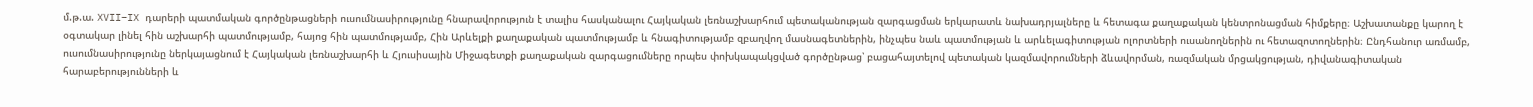մ.թ.ա. XVII–IX դարերի պատմական գործընթացների ուսումնասիրությունը հնարավորություն է տալիս հասկանալու Հայկական լեռնաշխարհում պետականության զարգացման երկարատև նախադրյալները և հետագա քաղաքական կենտրոնացման հիմքերը։ Աշխատանքը կարող է օգտակար լինել հին աշխարհի պատմությամբ, հայոց հին պատմությամբ, Հին Արևելքի քաղաքական պատմությամբ և հնագիտությամբ զբաղվող մասնագետներին, ինչպես նաև պատմության և արևելագիտության ոլորտների ուսանողներին ու հետազոտողներին։ Ընդհանուր առմամբ, ուսումնասիրությունը ներկայացնում է Հայկական լեռնաշխարհի և Հյուսիսային Միջագետքի քաղաքական զարգացումները որպես փոխկապակցված գործընթաց՝ բացահայտելով պետական կազմավորումների ձևավորման, ռազմական մրցակցության, դիվանագիտական հարաբերությունների և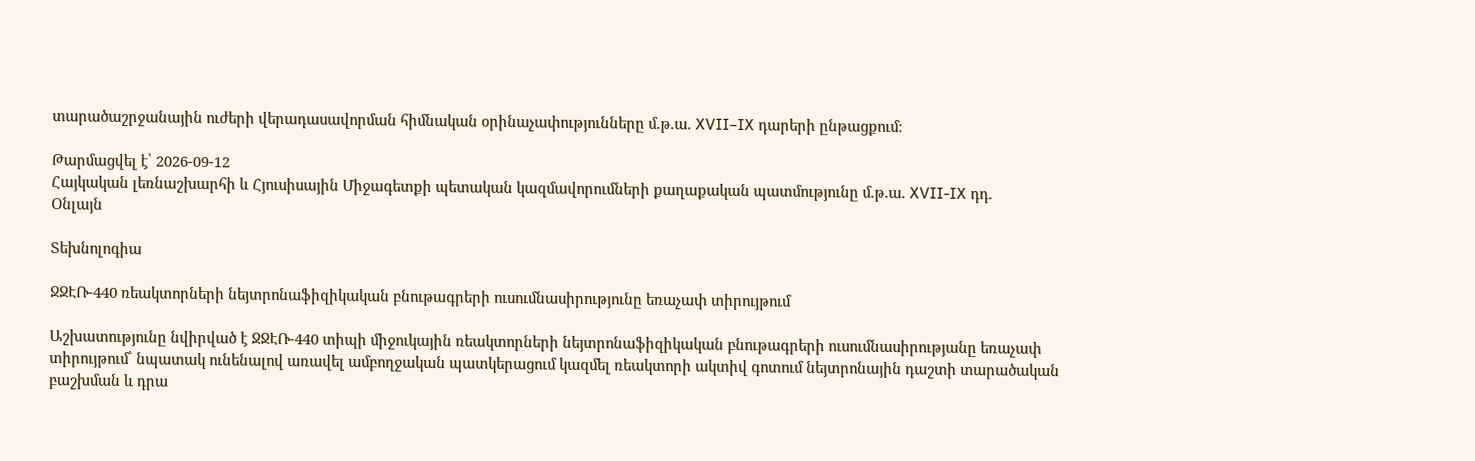տարածաշրջանային ուժերի վերադասավորման հիմնական օրինաչափությունները մ.թ.ա. XVII–IX դարերի ընթացքում։

Թարմացվել է՝ 2026-09-12
Հայկական լեռնաշխարհի և Հյուսիսային Միջագետքի պետական կազմավորումների քաղաքական պատմությունը մ.թ.ա. XVII-IX դդ.
Օնլայն

Տեխնոլոգիա

ՋՋԷՌ-440 ռեակտորների նեյտրոնաֆիզիկական բնութագրերի ուսումնասիրությունը եռաչափ տիրույթում

Աշխատությունը նվիրված է ՋՋԷՌ-440 տիպի միջուկային ռեակտորների նեյտրոնաֆիզիկական բնութագրերի ուսումնասիրությանը եռաչափ տիրույթում՝ նպատակ ունենալով առավել ամբողջական պատկերացում կազմել ռեակտորի ակտիվ գոտում նեյտրոնային դաշտի տարածական բաշխման և դրա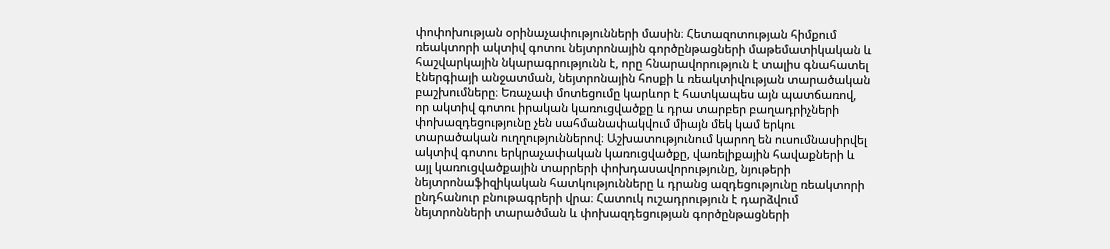փոփոխության օրինաչափությունների մասին։ Հետազոտության հիմքում ռեակտորի ակտիվ գոտու նեյտրոնային գործընթացների մաթեմատիկական և հաշվարկային նկարագրությունն է, որը հնարավորություն է տալիս գնահատել էներգիայի անջատման, նեյտրոնային հոսքի և ռեակտիվության տարածական բաշխումները։ Եռաչափ մոտեցումը կարևոր է հատկապես այն պատճառով, որ ակտիվ գոտու իրական կառուցվածքը և դրա տարբեր բաղադրիչների փոխազդեցությունը չեն սահմանափակվում միայն մեկ կամ երկու տարածական ուղղություններով։ Աշխատությունում կարող են ուսումնասիրվել ակտիվ գոտու երկրաչափական կառուցվածքը, վառելիքային հավաքների և այլ կառուցվածքային տարրերի փոխդասավորությունը, նյութերի նեյտրոնաֆիզիկական հատկությունները և դրանց ազդեցությունը ռեակտորի ընդհանուր բնութագրերի վրա։ Հատուկ ուշադրություն է դարձվում նեյտրոնների տարածման և փոխազդեցության գործընթացների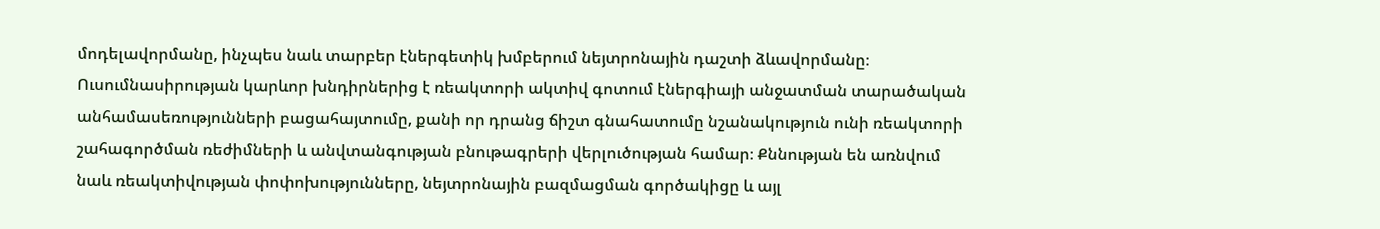մոդելավորմանը, ինչպես նաև տարբեր էներգետիկ խմբերում նեյտրոնային դաշտի ձևավորմանը։ Ուսումնասիրության կարևոր խնդիրներից է ռեակտորի ակտիվ գոտում էներգիայի անջատման տարածական անհամասեռությունների բացահայտումը, քանի որ դրանց ճիշտ գնահատումը նշանակություն ունի ռեակտորի շահագործման ռեժիմների և անվտանգության բնութագրերի վերլուծության համար։ Քննության են առնվում նաև ռեակտիվության փոփոխությունները, նեյտրոնային բազմացման գործակիցը և այլ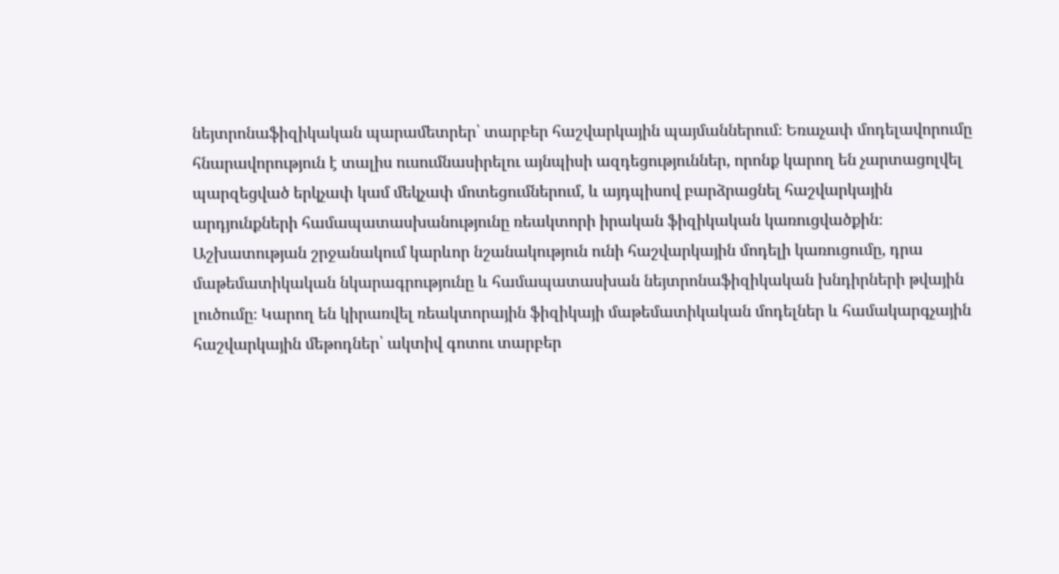նեյտրոնաֆիզիկական պարամետրեր՝ տարբեր հաշվարկային պայմաններում։ Եռաչափ մոդելավորումը հնարավորություն է տալիս ուսումնասիրելու այնպիսի ազդեցություններ, որոնք կարող են չարտացոլվել պարզեցված երկչափ կամ մեկչափ մոտեցումներում, և այդպիսով բարձրացնել հաշվարկային արդյունքների համապատասխանությունը ռեակտորի իրական ֆիզիկական կառուցվածքին։ Աշխատության շրջանակում կարևոր նշանակություն ունի հաշվարկային մոդելի կառուցումը, դրա մաթեմատիկական նկարագրությունը և համապատասխան նեյտրոնաֆիզիկական խնդիրների թվային լուծումը։ Կարող են կիրառվել ռեակտորային ֆիզիկայի մաթեմատիկական մոդելներ և համակարգչային հաշվարկային մեթոդներ՝ ակտիվ գոտու տարբեր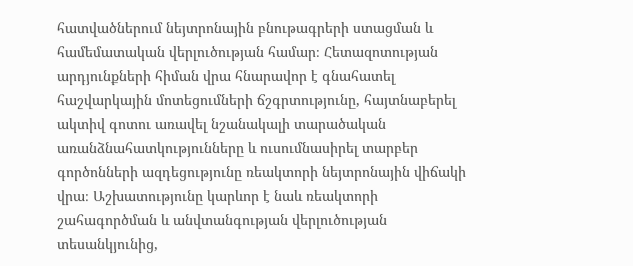հատվածներում նեյտրոնային բնութագրերի ստացման և համեմատական վերլուծության համար։ Հետազոտության արդյունքների հիման վրա հնարավոր է գնահատել հաշվարկային մոտեցումների ճշգրտությունը, հայտնաբերել ակտիվ գոտու առավել նշանակալի տարածական առանձնահատկությունները և ուսումնասիրել տարբեր գործոնների ազդեցությունը ռեակտորի նեյտրոնային վիճակի վրա։ Աշխատությունը կարևոր է նաև ռեակտորի շահագործման և անվտանգության վերլուծության տեսանկյունից,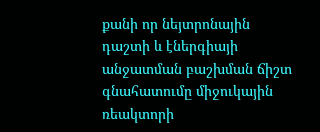քանի որ նեյտրոնային դաշտի և էներգիայի անջատման բաշխման ճիշտ գնահատումը միջուկային ռեակտորի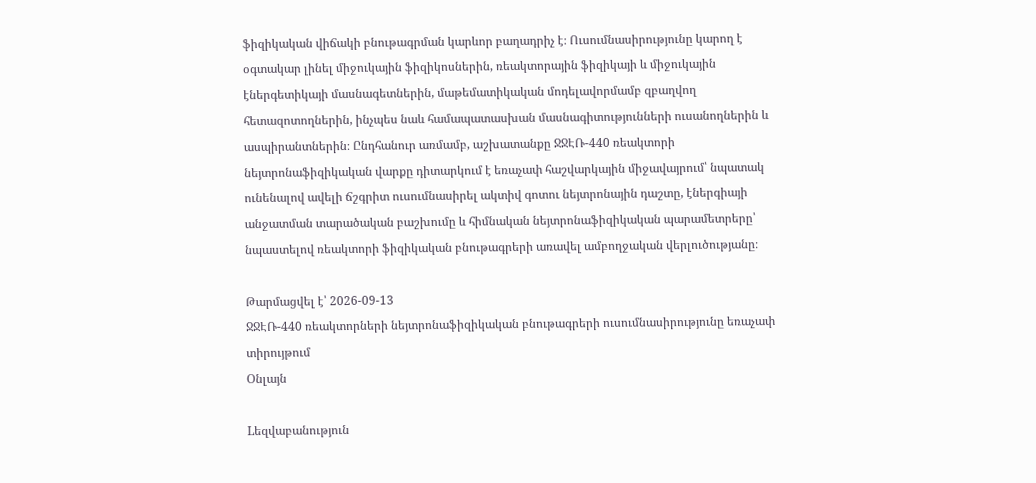ֆիզիկական վիճակի բնութագրման կարևոր բաղադրիչ է։ Ուսումնասիրությունը կարող է օգտակար լինել միջուկային ֆիզիկոսներին, ռեակտորային ֆիզիկայի և միջուկային էներգետիկայի մասնագետներին, մաթեմատիկական մոդելավորմամբ զբաղվող հետազոտողներին, ինչպես նաև համապատասխան մասնագիտությունների ուսանողներին և ասպիրանտներին։ Ընդհանուր առմամբ, աշխատանքը ՋՋԷՌ-440 ռեակտորի նեյտրոնաֆիզիկական վարքը դիտարկում է եռաչափ հաշվարկային միջավայրում՝ նպատակ ունենալով ավելի ճշգրիտ ուսումնասիրել ակտիվ գոտու նեյտրոնային դաշտը, էներգիայի անջատման տարածական բաշխումը և հիմնական նեյտրոնաֆիզիկական պարամետրերը՝ նպաստելով ռեակտորի ֆիզիկական բնութագրերի առավել ամբողջական վերլուծությանը։

Թարմացվել է՝ 2026-09-13
ՋՋԷՌ-440 ռեակտորների նեյտրոնաֆիզիկական բնութագրերի ուսումնասիրությունը եռաչափ տիրույթում
Օնլայն

Lեզվաբանություն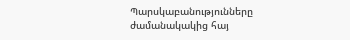Պարսկաբանությունները ժամանակակից հայ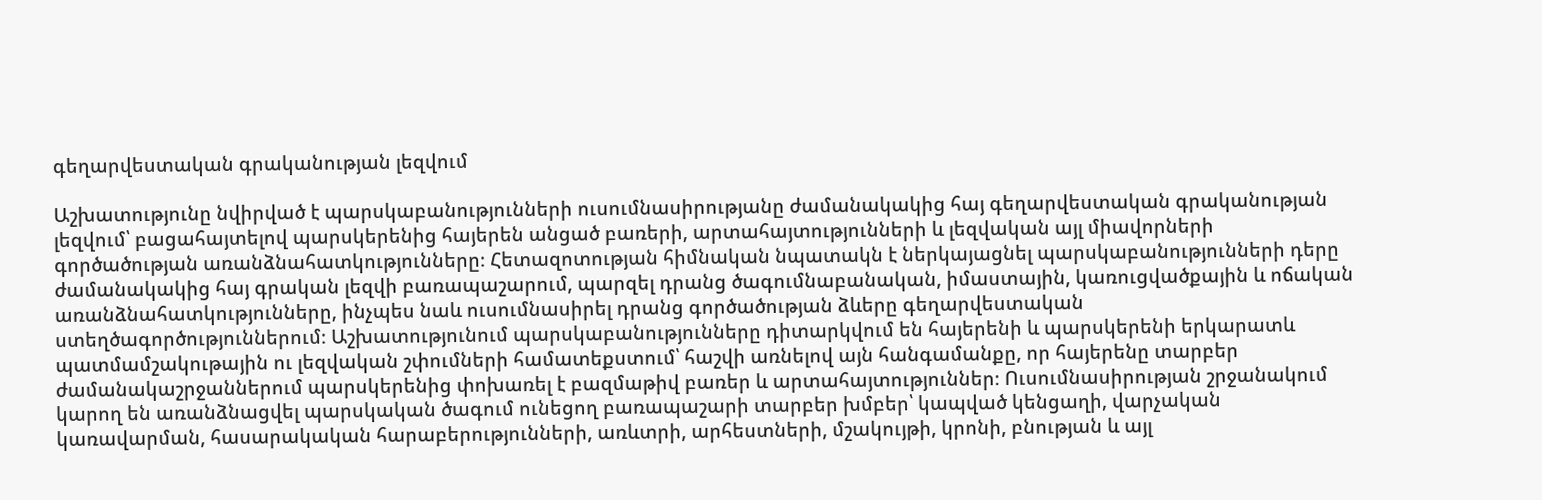գեղարվեստական գրականության լեզվում

Աշխատությունը նվիրված է պարսկաբանությունների ուսումնասիրությանը ժամանակակից հայ գեղարվեստական գրականության լեզվում՝ բացահայտելով պարսկերենից հայերեն անցած բառերի, արտահայտությունների և լեզվական այլ միավորների գործածության առանձնահատկությունները։ Հետազոտության հիմնական նպատակն է ներկայացնել պարսկաբանությունների դերը ժամանակակից հայ գրական լեզվի բառապաշարում, պարզել դրանց ծագումնաբանական, իմաստային, կառուցվածքային և ոճական առանձնահատկությունները, ինչպես նաև ուսումնասիրել դրանց գործածության ձևերը գեղարվեստական ստեղծագործություններում։ Աշխատությունում պարսկաբանությունները դիտարկվում են հայերենի և պարսկերենի երկարատև պատմամշակութային ու լեզվական շփումների համատեքստում՝ հաշվի առնելով այն հանգամանքը, որ հայերենը տարբեր ժամանակաշրջաններում պարսկերենից փոխառել է բազմաթիվ բառեր և արտահայտություններ։ Ուսումնասիրության շրջանակում կարող են առանձնացվել պարսկական ծագում ունեցող բառապաշարի տարբեր խմբեր՝ կապված կենցաղի, վարչական կառավարման, հասարակական հարաբերությունների, առևտրի, արհեստների, մշակույթի, կրոնի, բնության և այլ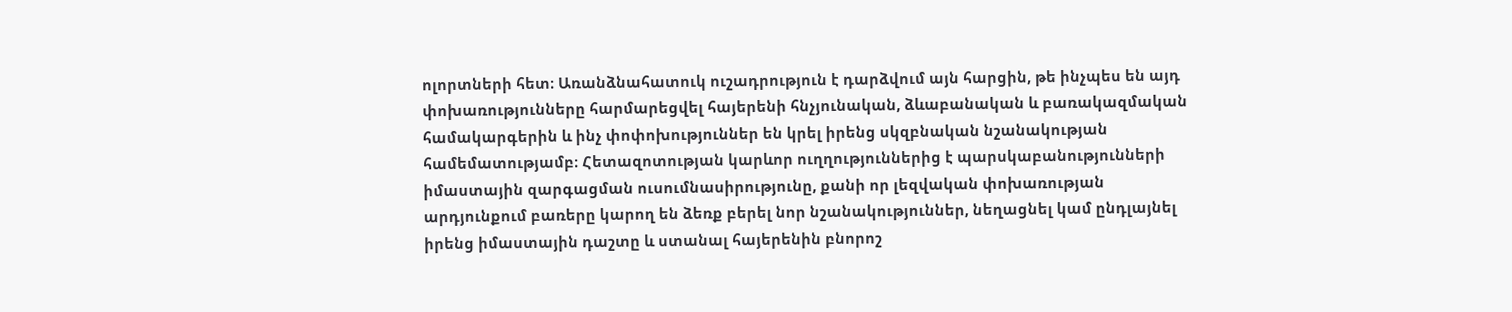ոլորտների հետ։ Առանձնահատուկ ուշադրություն է դարձվում այն հարցին, թե ինչպես են այդ փոխառությունները հարմարեցվել հայերենի հնչյունական, ձևաբանական և բառակազմական համակարգերին և ինչ փոփոխություններ են կրել իրենց սկզբնական նշանակության համեմատությամբ։ Հետազոտության կարևոր ուղղություններից է պարսկաբանությունների իմաստային զարգացման ուսումնասիրությունը, քանի որ լեզվական փոխառության արդյունքում բառերը կարող են ձեռք բերել նոր նշանակություններ, նեղացնել կամ ընդլայնել իրենց իմաստային դաշտը և ստանալ հայերենին բնորոշ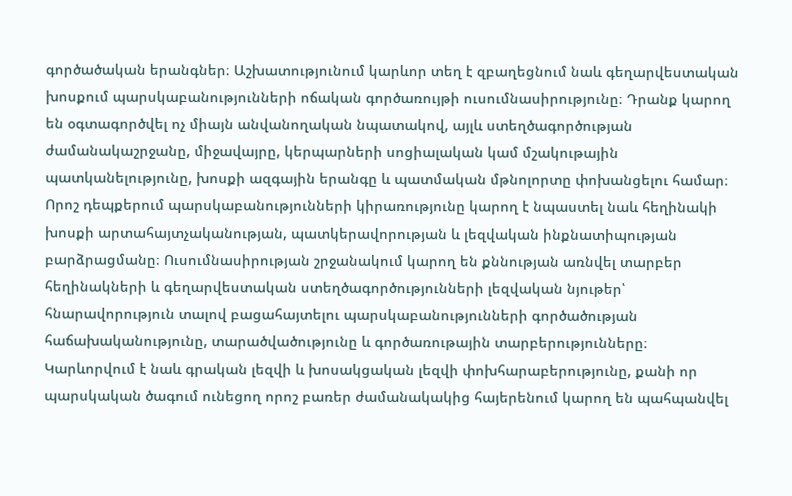գործածական երանգներ։ Աշխատությունում կարևոր տեղ է զբաղեցնում նաև գեղարվեստական խոսքում պարսկաբանությունների ոճական գործառույթի ուսումնասիրությունը։ Դրանք կարող են օգտագործվել ոչ միայն անվանողական նպատակով, այլև ստեղծագործության ժամանակաշրջանը, միջավայրը, կերպարների սոցիալական կամ մշակութային պատկանելությունը, խոսքի ազգային երանգը և պատմական մթնոլորտը փոխանցելու համար։ Որոշ դեպքերում պարսկաբանությունների կիրառությունը կարող է նպաստել նաև հեղինակի խոսքի արտահայտչականության, պատկերավորության և լեզվական ինքնատիպության բարձրացմանը։ Ուսումնասիրության շրջանակում կարող են քննության առնվել տարբեր հեղինակների և գեղարվեստական ստեղծագործությունների լեզվական նյութեր՝ հնարավորություն տալով բացահայտելու պարսկաբանությունների գործածության հաճախականությունը, տարածվածությունը և գործառութային տարբերությունները։ Կարևորվում է նաև գրական լեզվի և խոսակցական լեզվի փոխհարաբերությունը, քանի որ պարսկական ծագում ունեցող որոշ բառեր ժամանակակից հայերենում կարող են պահպանվել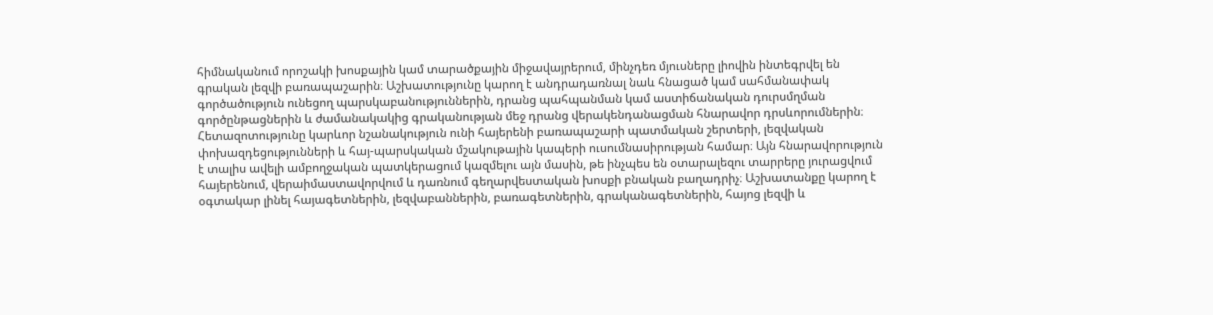հիմնականում որոշակի խոսքային կամ տարածքային միջավայրերում, մինչդեռ մյուսները լիովին ինտեգրվել են գրական լեզվի բառապաշարին։ Աշխատությունը կարող է անդրադառնալ նաև հնացած կամ սահմանափակ գործածություն ունեցող պարսկաբանություններին, դրանց պահպանման կամ աստիճանական դուրսմղման գործընթացներին և ժամանակակից գրականության մեջ դրանց վերակենդանացման հնարավոր դրսևորումներին։ Հետազոտությունը կարևոր նշանակություն ունի հայերենի բառապաշարի պատմական շերտերի, լեզվական փոխազդեցությունների և հայ-պարսկական մշակութային կապերի ուսումնասիրության համար։ Այն հնարավորություն է տալիս ավելի ամբողջական պատկերացում կազմելու այն մասին, թե ինչպես են օտարալեզու տարրերը յուրացվում հայերենում, վերաիմաստավորվում և դառնում գեղարվեստական խոսքի բնական բաղադրիչ։ Աշխատանքը կարող է օգտակար լինել հայագետներին, լեզվաբաններին, բառագետներին, գրականագետներին, հայոց լեզվի և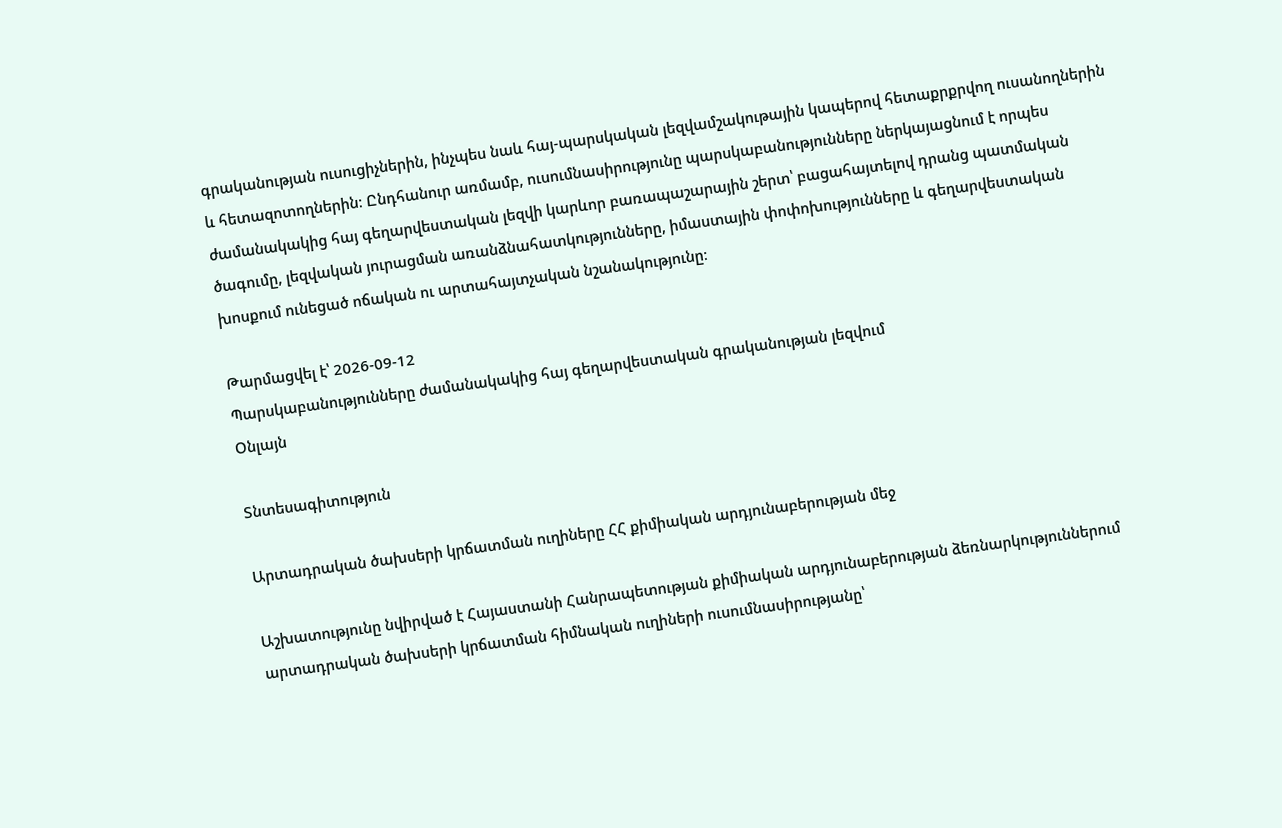գրականության ուսուցիչներին, ինչպես նաև հայ-պարսկական լեզվամշակութային կապերով հետաքրքրվող ուսանողներին և հետազոտողներին։ Ընդհանուր առմամբ, ուսումնասիրությունը պարսկաբանությունները ներկայացնում է որպես ժամանակակից հայ գեղարվեստական լեզվի կարևոր բառապաշարային շերտ՝ բացահայտելով դրանց պատմական ծագումը, լեզվական յուրացման առանձնահատկությունները, իմաստային փոփոխությունները և գեղարվեստական խոսքում ունեցած ոճական ու արտահայտչական նշանակությունը։

Թարմացվել է՝ 2026-09-12
Պարսկաբանությունները ժամանակակից հայ գեղարվեստական գրականության լեզվում
Օնլայն

Տնտեսագիտություն

Արտադրական ծախսերի կրճատման ուղիները ՀՀ քիմիական արդյունաբերության մեջ

Աշխատությունը նվիրված է Հայաստանի Հանրապետության քիմիական արդյունաբերության ձեռնարկություններում արտադրական ծախսերի կրճատման հիմնական ուղիների ուսումնասիրությանը՝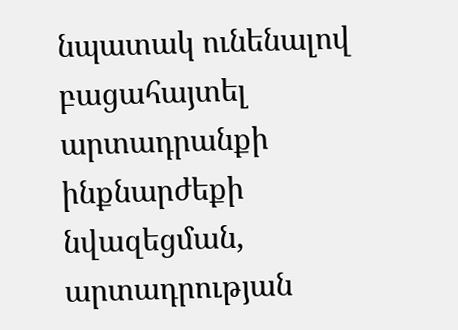նպատակ ունենալով բացահայտել արտադրանքի ինքնարժեքի նվազեցման, արտադրության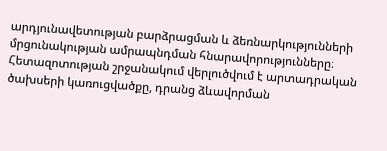արդյունավետության բարձրացման և ձեռնարկությունների մրցունակության ամրապնդման հնարավորությունները։ Հետազոտության շրջանակում վերլուծվում է արտադրական ծախսերի կառուցվածքը, դրանց ձևավորման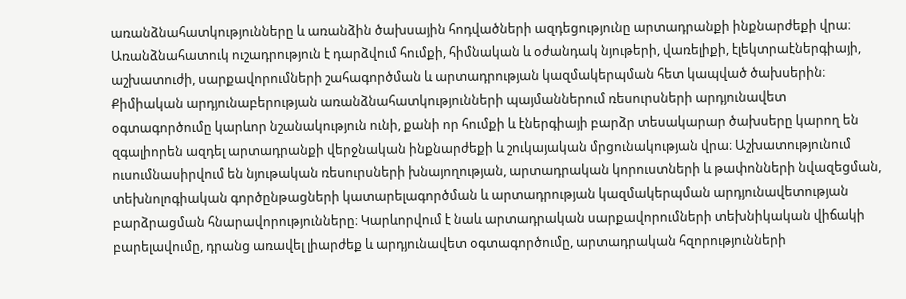առանձնահատկությունները և առանձին ծախսային հոդվածների ազդեցությունը արտադրանքի ինքնարժեքի վրա։ Առանձնահատուկ ուշադրություն է դարձվում հումքի, հիմնական և օժանդակ նյութերի, վառելիքի, էլեկտրաէներգիայի, աշխատուժի, սարքավորումների շահագործման և արտադրության կազմակերպման հետ կապված ծախսերին։ Քիմիական արդյունաբերության առանձնահատկությունների պայմաններում ռեսուրսների արդյունավետ օգտագործումը կարևոր նշանակություն ունի, քանի որ հումքի և էներգիայի բարձր տեսակարար ծախսերը կարող են զգալիորեն ազդել արտադրանքի վերջնական ինքնարժեքի և շուկայական մրցունակության վրա։ Աշխատությունում ուսումնասիրվում են նյութական ռեսուրսների խնայողության, արտադրական կորուստների և թափոնների նվազեցման, տեխնոլոգիական գործընթացների կատարելագործման և արտադրության կազմակերպման արդյունավետության բարձրացման հնարավորությունները։ Կարևորվում է նաև արտադրական սարքավորումների տեխնիկական վիճակի բարելավումը, դրանց առավել լիարժեք և արդյունավետ օգտագործումը, արտադրական հզորությունների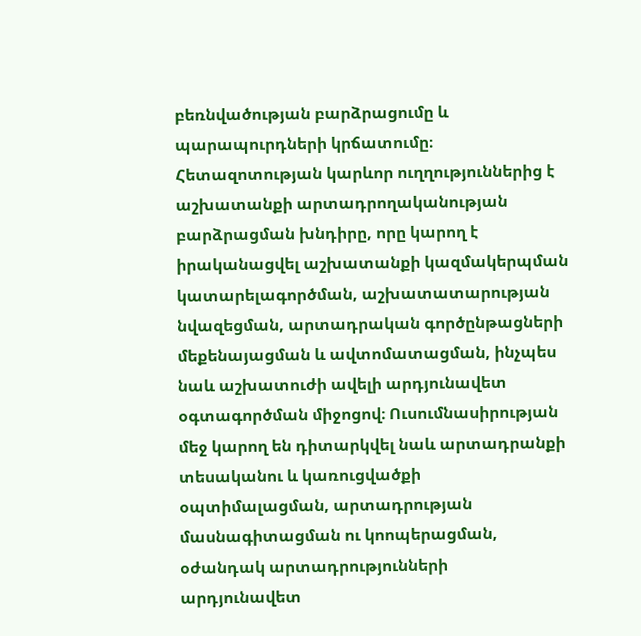բեռնվածության բարձրացումը և պարապուրդների կրճատումը։ Հետազոտության կարևոր ուղղություններից է աշխատանքի արտադրողականության բարձրացման խնդիրը, որը կարող է իրականացվել աշխատանքի կազմակերպման կատարելագործման, աշխատատարության նվազեցման, արտադրական գործընթացների մեքենայացման և ավտոմատացման, ինչպես նաև աշխատուժի ավելի արդյունավետ օգտագործման միջոցով։ Ուսումնասիրության մեջ կարող են դիտարկվել նաև արտադրանքի տեսականու և կառուցվածքի օպտիմալացման, արտադրության մասնագիտացման ու կոոպերացման, օժանդակ արտադրությունների արդյունավետ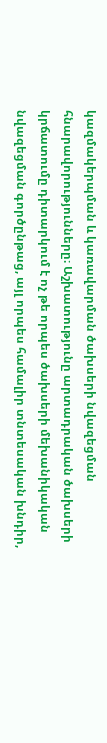կազմակերպման և կառավարման ծախսերի նվազեցման հնարավորությունները։ Աշխատությունը արտադրական ծախսերի կրճատումը դիտարկում է ոչ թե որպես ծախսերի մեխանիկական նվազեցման գործընթաց, այլ որպես համալիր տնտեսական խնդիր,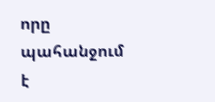որը պահանջում է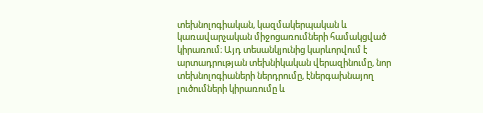տեխնոլոգիական, կազմակերպական և կառավարչական միջոցառումների համակցված կիրառում։ Այդ տեսանկյունից կարևորվում է արտադրության տեխնիկական վերազինումը, նոր տեխնոլոգիաների ներդրումը, էներգախնայող լուծումների կիրառումը և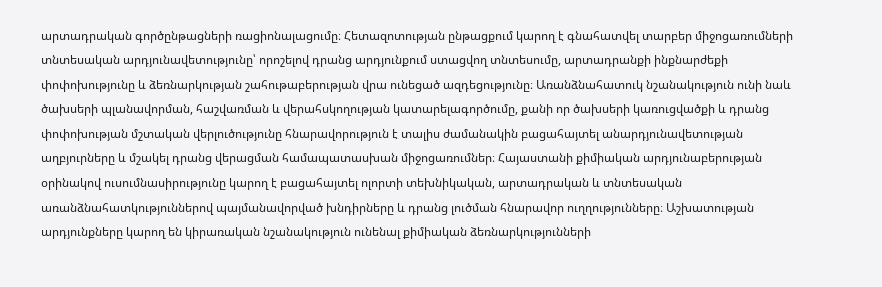արտադրական գործընթացների ռացիոնալացումը։ Հետազոտության ընթացքում կարող է գնահատվել տարբեր միջոցառումների տնտեսական արդյունավետությունը՝ որոշելով դրանց արդյունքում ստացվող տնտեսումը, արտադրանքի ինքնարժեքի փոփոխությունը և ձեռնարկության շահութաբերության վրա ունեցած ազդեցությունը։ Առանձնահատուկ նշանակություն ունի նաև ծախսերի պլանավորման, հաշվառման և վերահսկողության կատարելագործումը, քանի որ ծախսերի կառուցվածքի և դրանց փոփոխության մշտական վերլուծությունը հնարավորություն է տալիս ժամանակին բացահայտել անարդյունավետության աղբյուրները և մշակել դրանց վերացման համապատասխան միջոցառումներ։ Հայաստանի քիմիական արդյունաբերության օրինակով ուսումնասիրությունը կարող է բացահայտել ոլորտի տեխնիկական, արտադրական և տնտեսական առանձնահատկություններով պայմանավորված խնդիրները և դրանց լուծման հնարավոր ուղղությունները։ Աշխատության արդյունքները կարող են կիրառական նշանակություն ունենալ քիմիական ձեռնարկությունների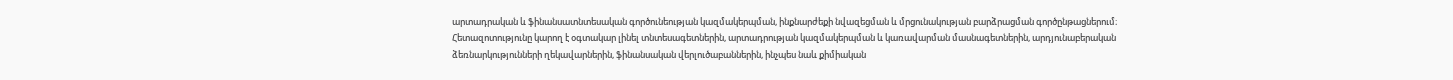արտադրական և ֆինանսատնտեսական գործունեության կազմակերպման, ինքնարժեքի նվազեցման և մրցունակության բարձրացման գործընթացներում։ Հետազոտությունը կարող է օգտակար լինել տնտեսագետներին, արտադրության կազմակերպման և կառավարման մասնագետներին, արդյունաբերական ձեռնարկությունների ղեկավարներին, ֆինանսական վերլուծաբաններին, ինչպես նաև քիմիական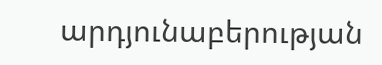արդյունաբերության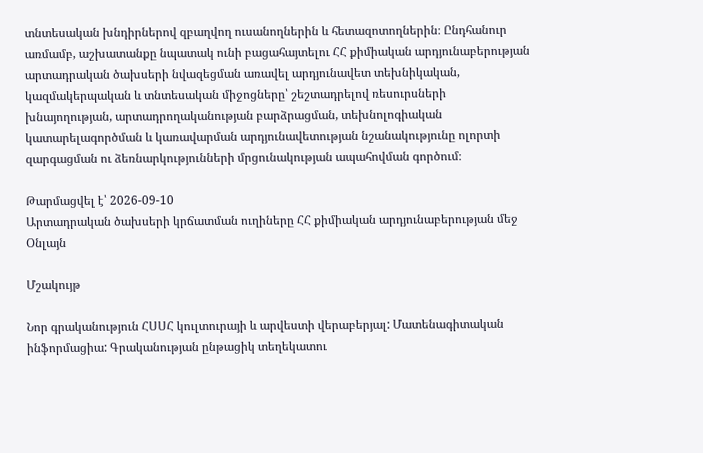տնտեսական խնդիրներով զբաղվող ուսանողներին և հետազոտողներին։ Ընդհանուր առմամբ, աշխատանքը նպատակ ունի բացահայտելու ՀՀ քիմիական արդյունաբերության արտադրական ծախսերի նվազեցման առավել արդյունավետ տեխնիկական, կազմակերպական և տնտեսական միջոցները՝ շեշտադրելով ռեսուրսների խնայողության, արտադրողականության բարձրացման, տեխնոլոգիական կատարելագործման և կառավարման արդյունավետության նշանակությունը ոլորտի զարգացման ու ձեռնարկությունների մրցունակության ապահովման գործում։

Թարմացվել է՝ 2026-09-10
Արտադրական ծախսերի կրճատման ուղիները ՀՀ քիմիական արդյունաբերության մեջ
Օնլայն

Մշակույթ

Նոր գրականություն ՀՍՍՀ կուլտուրայի և արվեստի վերաբերյալ: Մատենագիտական ինֆորմացիա: Գրականության ընթացիկ տեղեկատու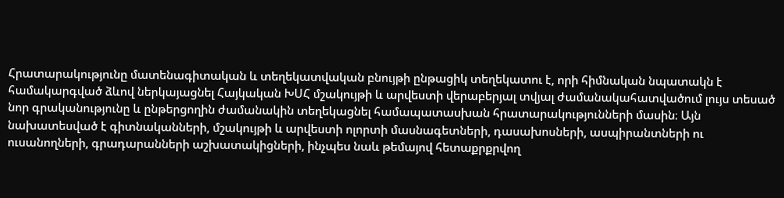Հրատարակությունը մատենագիտական և տեղեկատվական բնույթի ընթացիկ տեղեկատու է, որի հիմնական նպատակն է համակարգված ձևով ներկայացնել Հայկական ԽՍՀ մշակույթի և արվեստի վերաբերյալ տվյալ ժամանակահատվածում լույս տեսած նոր գրականությունը և ընթերցողին ժամանակին տեղեկացնել համապատասխան հրատարակությունների մասին։ Այն նախատեսված է գիտնականների, մշակույթի և արվեստի ոլորտի մասնագետների, դասախոսների, ասպիրանտների ու ուսանողների, գրադարանների աշխատակիցների, ինչպես նաև թեմայով հետաքրքրվող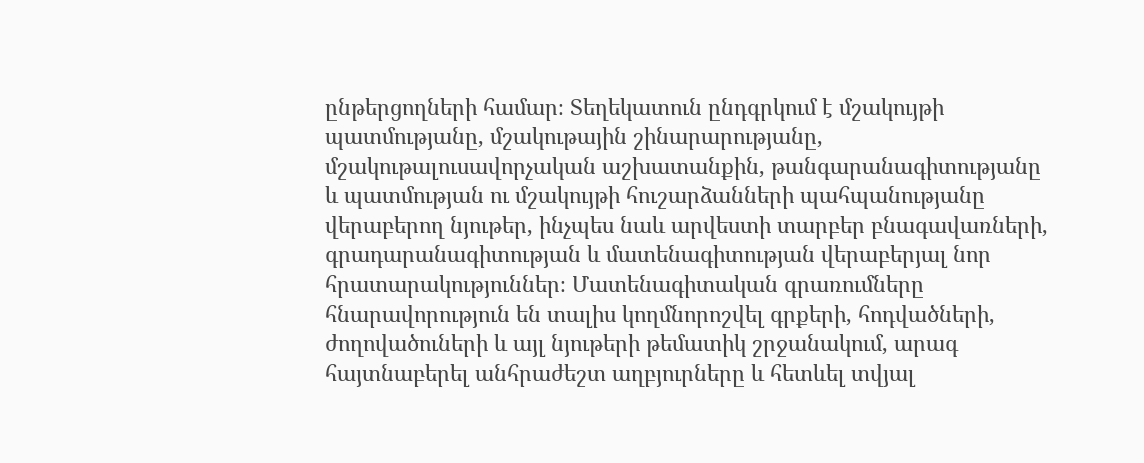ընթերցողների համար։ Տեղեկատուն ընդգրկում է մշակույթի պատմությանը, մշակութային շինարարությանը, մշակութալուսավորչական աշխատանքին, թանգարանագիտությանը և պատմության ու մշակույթի հուշարձանների պահպանությանը վերաբերող նյութեր, ինչպես նաև արվեստի տարբեր բնագավառների, գրադարանագիտության և մատենագիտության վերաբերյալ նոր հրատարակություններ։ Մատենագիտական գրառումները հնարավորություն են տալիս կողմնորոշվել գրքերի, հոդվածների, ժողովածուների և այլ նյութերի թեմատիկ շրջանակում, արագ հայտնաբերել անհրաժեշտ աղբյուրները և հետևել տվյալ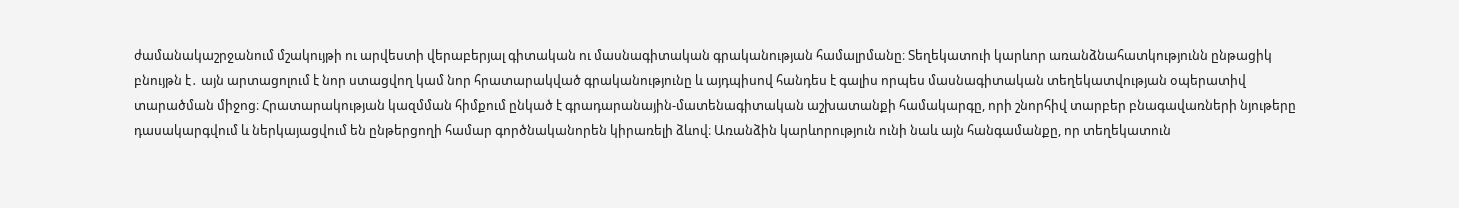ժամանակաշրջանում մշակույթի ու արվեստի վերաբերյալ գիտական ու մասնագիտական գրականության համալրմանը։ Տեղեկատուի կարևոր առանձնահատկությունն ընթացիկ բնույթն է․ այն արտացոլում է նոր ստացվող կամ նոր հրատարակված գրականությունը և այդպիսով հանդես է գալիս որպես մասնագիտական տեղեկատվության օպերատիվ տարածման միջոց։ Հրատարակության կազմման հիմքում ընկած է գրադարանային-մատենագիտական աշխատանքի համակարգը, որի շնորհիվ տարբեր բնագավառների նյութերը դասակարգվում և ներկայացվում են ընթերցողի համար գործնականորեն կիրառելի ձևով։ Առանձին կարևորություն ունի նաև այն հանգամանքը, որ տեղեկատուն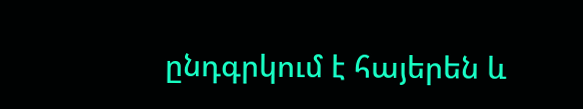ընդգրկում է հայերեն և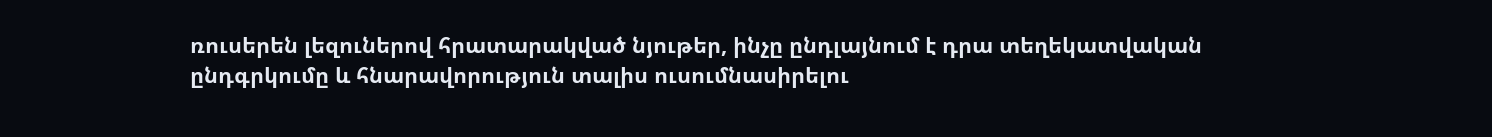ռուսերեն լեզուներով հրատարակված նյութեր, ինչը ընդլայնում է դրա տեղեկատվական ընդգրկումը և հնարավորություն տալիս ուսումնասիրելու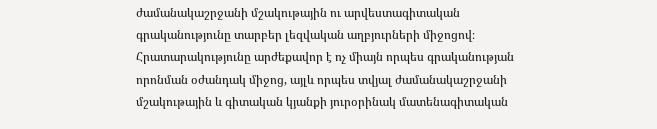ժամանակաշրջանի մշակութային ու արվեստագիտական գրականությունը տարբեր լեզվական աղբյուրների միջոցով։ Հրատարակությունը արժեքավոր է ոչ միայն որպես գրականության որոնման օժանդակ միջոց, այլև որպես տվյալ ժամանակաշրջանի մշակութային և գիտական կյանքի յուրօրինակ մատենագիտական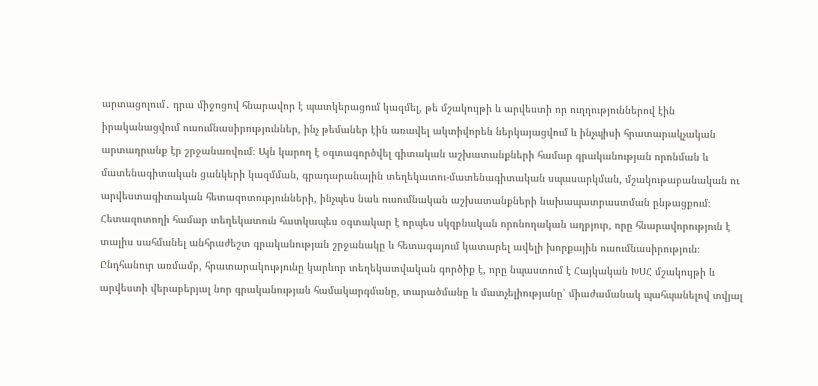արտացոլում․ դրա միջոցով հնարավոր է պատկերացում կազմել, թե մշակույթի և արվեստի որ ուղղություններով էին իրականացվում ուսումնասիրություններ, ինչ թեմաներ էին առավել ակտիվորեն ներկայացվում և ինչպիսի հրատարակչական արտադրանք էր շրջանառվում։ Այն կարող է օգտագործվել գիտական աշխատանքների համար գրականության որոնման և մատենագիտական ցանկերի կազմման, գրադարանային տեղեկատու-մատենագիտական սպասարկման, մշակութաբանական ու արվեստագիտական հետազոտությունների, ինչպես նաև ուսումնական աշխատանքների նախապատրաստման ընթացքում։ Հետազոտողի համար տեղեկատուն հատկապես օգտակար է որպես սկզբնական որոնողական աղբյուր, որը հնարավորություն է տալիս սահմանել անհրաժեշտ գրականության շրջանակը և հետագայում կատարել ավելի խորքային ուսումնասիրություն։ Ընդհանուր առմամբ, հրատարակությունը կարևոր տեղեկատվական գործիք է, որը նպաստում է Հայկական ԽՍՀ մշակույթի և արվեստի վերաբերյալ նոր գրականության համակարգմանը, տարածմանը և մատչելիությանը՝ միաժամանակ պահպանելով տվյալ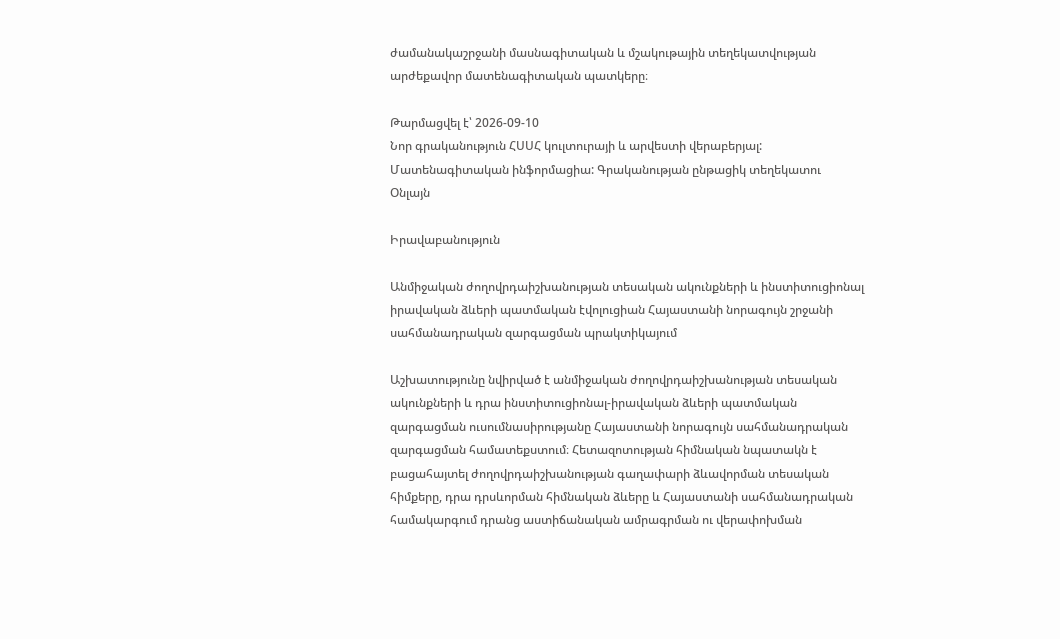ժամանակաշրջանի մասնագիտական և մշակութային տեղեկատվության արժեքավոր մատենագիտական պատկերը։

Թարմացվել է՝ 2026-09-10
Նոր գրականություն ՀՍՍՀ կուլտուրայի և արվեստի վերաբերյալ: Մատենագիտական ինֆորմացիա: Գրականության ընթացիկ տեղեկատու
Օնլայն

Իրավաբանություն

Անմիջական ժողովրդաիշխանության տեսական ակունքների և ինստիտուցիոնալ իրավական ձևերի պատմական էվոլուցիան Հայաստանի նորագույն շրջանի սահմանադրական զարգացման պրակտիկայում

Աշխատությունը նվիրված է անմիջական ժողովրդաիշխանության տեսական ակունքների և դրա ինստիտուցիոնալ-իրավական ձևերի պատմական զարգացման ուսումնասիրությանը Հայաստանի նորագույն սահմանադրական զարգացման համատեքստում։ Հետազոտության հիմնական նպատակն է բացահայտել ժողովրդաիշխանության գաղափարի ձևավորման տեսական հիմքերը, դրա դրսևորման հիմնական ձևերը և Հայաստանի սահմանադրական համակարգում դրանց աստիճանական ամրագրման ու վերափոխման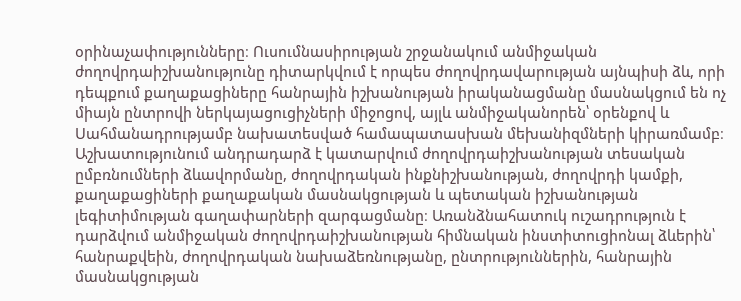օրինաչափությունները։ Ուսումնասիրության շրջանակում անմիջական ժողովրդաիշխանությունը դիտարկվում է որպես ժողովրդավարության այնպիսի ձև, որի դեպքում քաղաքացիները հանրային իշխանության իրականացմանը մասնակցում են ոչ միայն ընտրովի ներկայացուցիչների միջոցով, այլև անմիջականորեն՝ օրենքով և Սահմանադրությամբ նախատեսված համապատասխան մեխանիզմների կիրառմամբ։ Աշխատությունում անդրադարձ է կատարվում ժողովրդաիշխանության տեսական ըմբռնումների ձևավորմանը, ժողովրդական ինքնիշխանության, ժողովրդի կամքի, քաղաքացիների քաղաքական մասնակցության և պետական իշխանության լեգիտիմության գաղափարների զարգացմանը։ Առանձնահատուկ ուշադրություն է դարձվում անմիջական ժողովրդաիշխանության հիմնական ինստիտուցիոնալ ձևերին՝ հանրաքվեին, ժողովրդական նախաձեռնությանը, ընտրություններին, հանրային մասնակցության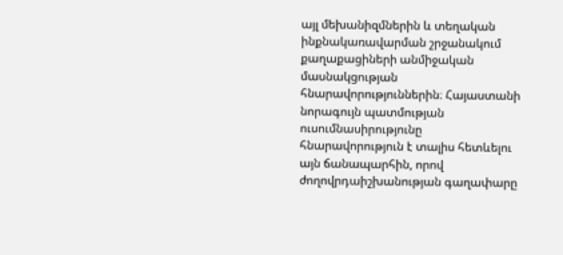այլ մեխանիզմներին և տեղական ինքնակառավարման շրջանակում քաղաքացիների անմիջական մասնակցության հնարավորություններին։ Հայաստանի նորագույն պատմության ուսումնասիրությունը հնարավորություն է տալիս հետևելու այն ճանապարհին, որով ժողովրդաիշխանության գաղափարը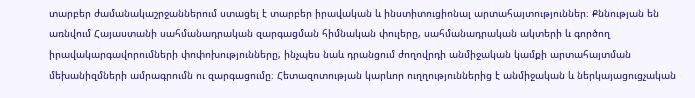տարբեր ժամանակաշրջաններում ստացել է տարբեր իրավական և ինստիտուցիոնալ արտահայտություններ։ Քննության են առնվում Հայաստանի սահմանադրական զարգացման հիմնական փուլերը, սահմանադրական ակտերի և գործող իրավակարգավորումների փոփոխությունները, ինչպես նաև դրանցում ժողովրդի անմիջական կամքի արտահայտման մեխանիզմների ամրագրումն ու զարգացումը։ Հետազոտության կարևոր ուղղություններից է անմիջական և ներկայացուցչական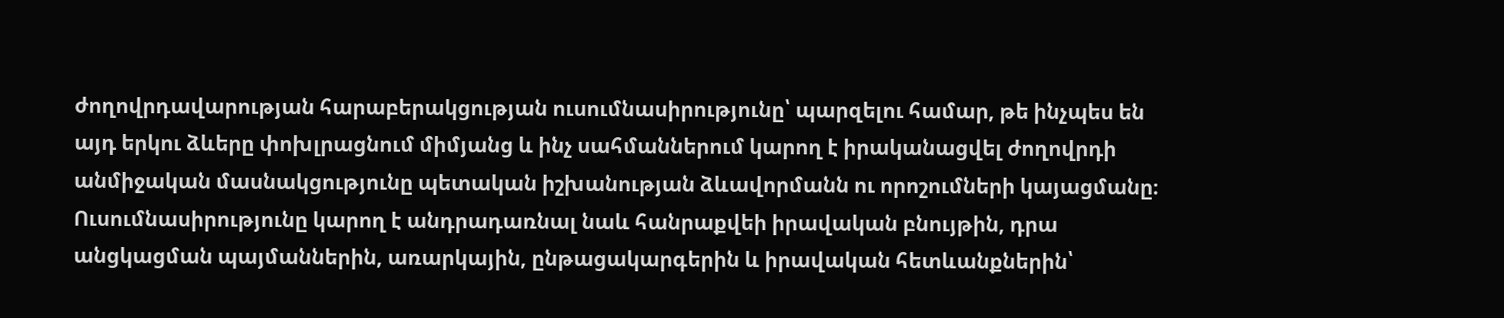ժողովրդավարության հարաբերակցության ուսումնասիրությունը՝ պարզելու համար, թե ինչպես են այդ երկու ձևերը փոխլրացնում միմյանց և ինչ սահմաններում կարող է իրականացվել ժողովրդի անմիջական մասնակցությունը պետական իշխանության ձևավորմանն ու որոշումների կայացմանը։ Ուսումնասիրությունը կարող է անդրադառնալ նաև հանրաքվեի իրավական բնույթին, դրա անցկացման պայմաններին, առարկային, ընթացակարգերին և իրավական հետևանքներին՝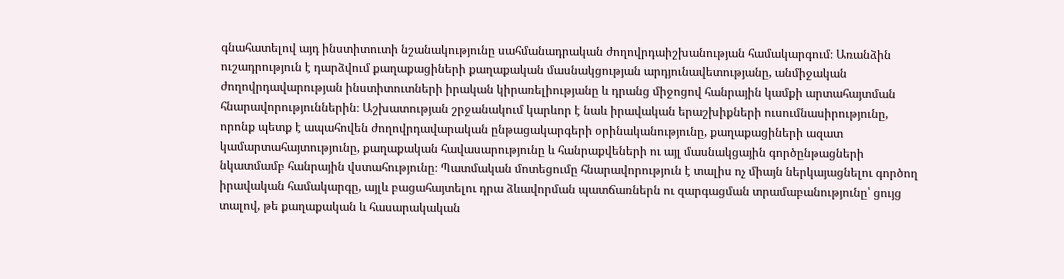գնահատելով այդ ինստիտուտի նշանակությունը սահմանադրական ժողովրդաիշխանության համակարգում։ Առանձին ուշադրություն է դարձվում քաղաքացիների քաղաքական մասնակցության արդյունավետությանը, անմիջական ժողովրդավարության ինստիտուտների իրական կիրառելիությանը և դրանց միջոցով հանրային կամքի արտահայտման հնարավորություններին։ Աշխատության շրջանակում կարևոր է նաև իրավական երաշխիքների ուսումնասիրությունը, որոնք պետք է ապահովեն ժողովրդավարական ընթացակարգերի օրինականությունը, քաղաքացիների ազատ կամարտահայտությունը, քաղաքական հավասարությունը և հանրաքվեների ու այլ մասնակցային գործընթացների նկատմամբ հանրային վստահությունը։ Պատմական մոտեցումը հնարավորություն է տալիս ոչ միայն ներկայացնելու գործող իրավական համակարգը, այլև բացահայտելու դրա ձևավորման պատճառներն ու զարգացման տրամաբանությունը՝ ցույց տալով, թե քաղաքական և հասարակական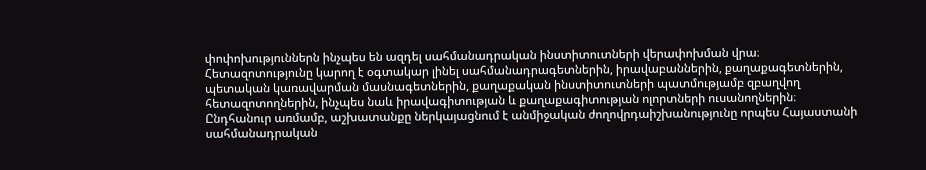փոփոխություններն ինչպես են ազդել սահմանադրական ինստիտուտների վերափոխման վրա։ Հետազոտությունը կարող է օգտակար լինել սահմանադրագետներին, իրավաբաններին, քաղաքագետներին, պետական կառավարման մասնագետներին, քաղաքական ինստիտուտների պատմությամբ զբաղվող հետազոտողներին, ինչպես նաև իրավագիտության և քաղաքագիտության ոլորտների ուսանողներին։ Ընդհանուր առմամբ, աշխատանքը ներկայացնում է անմիջական ժողովրդաիշխանությունը որպես Հայաստանի սահմանադրական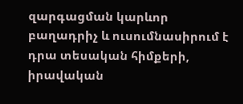զարգացման կարևոր բաղադրիչ և ուսումնասիրում է դրա տեսական հիմքերի, իրավական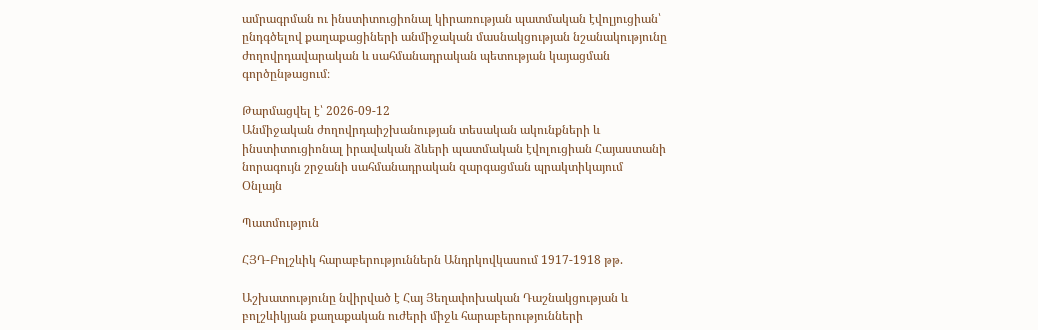ամրագրման ու ինստիտուցիոնալ կիրառության պատմական էվոլյուցիան՝ ընդգծելով քաղաքացիների անմիջական մասնակցության նշանակությունը ժողովրդավարական և սահմանադրական պետության կայացման գործընթացում։

Թարմացվել է՝ 2026-09-12
Անմիջական ժողովրդաիշխանության տեսական ակունքների և ինստիտուցիոնալ իրավական ձևերի պատմական էվոլուցիան Հայաստանի նորագույն շրջանի սահմանադրական զարգացման պրակտիկայում
Օնլայն

Պատմություն

ՀՅԴ-Բոլշևիկ հարաբերություններն Անդրկովկասում 1917-1918 թթ.

Աշխատությունը նվիրված է Հայ Յեղափոխական Դաշնակցության և բոլշևիկյան քաղաքական ուժերի միջև հարաբերությունների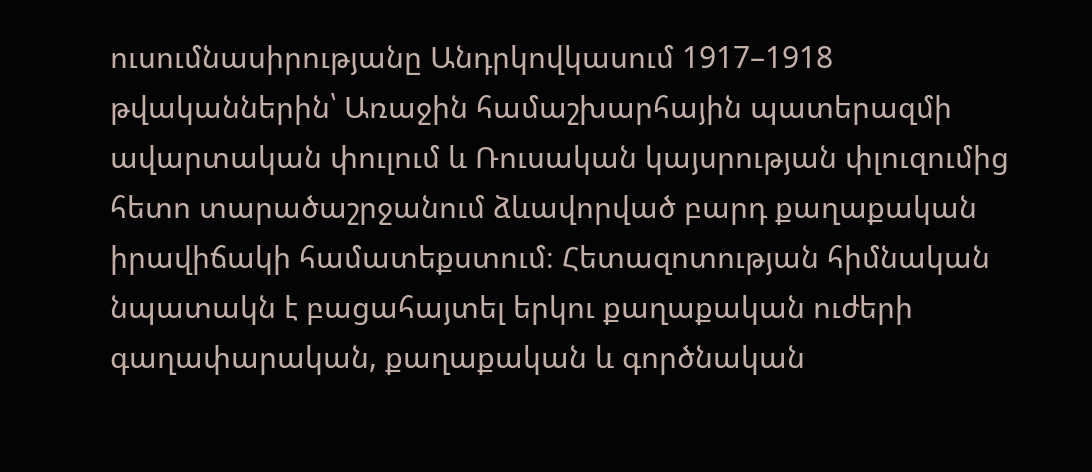ուսումնասիրությանը Անդրկովկասում 1917–1918 թվականներին՝ Առաջին համաշխարհային պատերազմի ավարտական փուլում և Ռուսական կայսրության փլուզումից հետո տարածաշրջանում ձևավորված բարդ քաղաքական իրավիճակի համատեքստում։ Հետազոտության հիմնական նպատակն է բացահայտել երկու քաղաքական ուժերի գաղափարական, քաղաքական և գործնական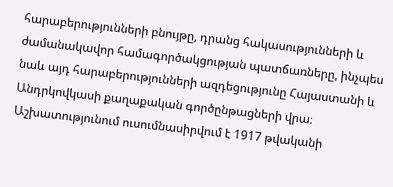հարաբերությունների բնույթը, դրանց հակասությունների և ժամանակավոր համագործակցության պատճառները, ինչպես նաև այդ հարաբերությունների ազդեցությունը Հայաստանի և Անդրկովկասի քաղաքական գործընթացների վրա։ Աշխատությունում ուսումնասիրվում է 1917 թվականի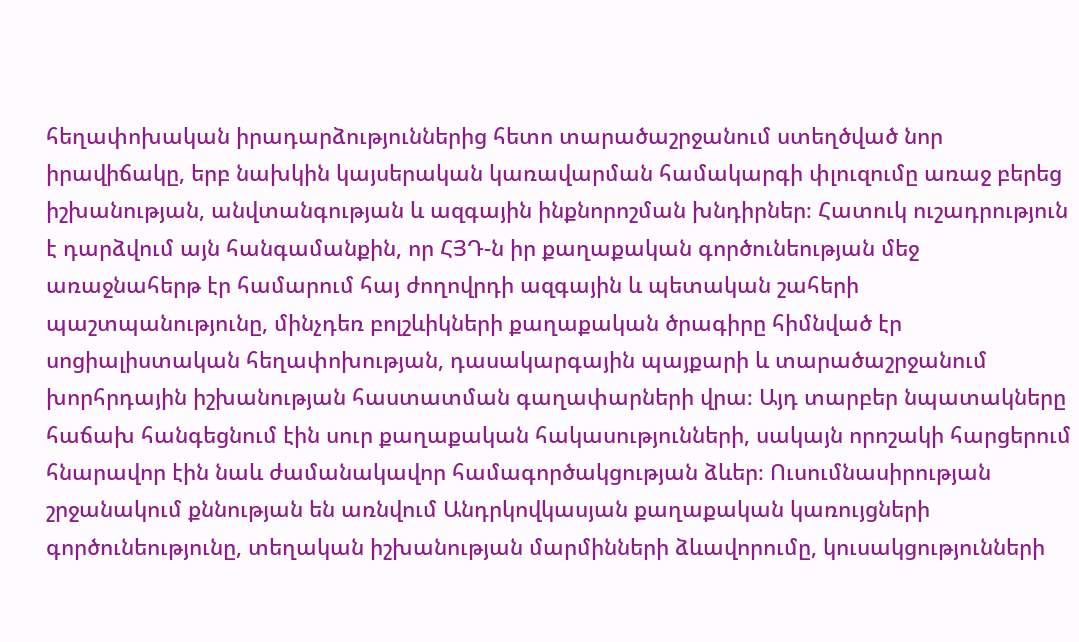հեղափոխական իրադարձություններից հետո տարածաշրջանում ստեղծված նոր իրավիճակը, երբ նախկին կայսերական կառավարման համակարգի փլուզումը առաջ բերեց իշխանության, անվտանգության և ազգային ինքնորոշման խնդիրներ։ Հատուկ ուշադրություն է դարձվում այն հանգամանքին, որ ՀՅԴ-ն իր քաղաքական գործունեության մեջ առաջնահերթ էր համարում հայ ժողովրդի ազգային և պետական շահերի պաշտպանությունը, մինչդեռ բոլշևիկների քաղաքական ծրագիրը հիմնված էր սոցիալիստական հեղափոխության, դասակարգային պայքարի և տարածաշրջանում խորհրդային իշխանության հաստատման գաղափարների վրա։ Այդ տարբեր նպատակները հաճախ հանգեցնում էին սուր քաղաքական հակասությունների, սակայն որոշակի հարցերում հնարավոր էին նաև ժամանակավոր համագործակցության ձևեր։ Ուսումնասիրության շրջանակում քննության են առնվում Անդրկովկասյան քաղաքական կառույցների գործունեությունը, տեղական իշխանության մարմինների ձևավորումը, կուսակցությունների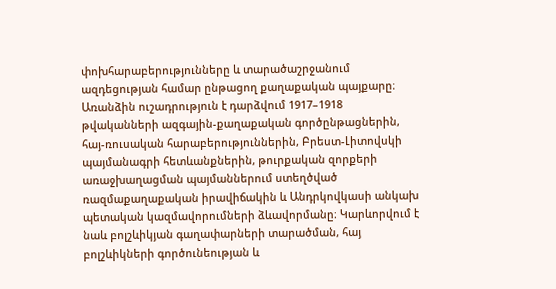փոխհարաբերությունները և տարածաշրջանում ազդեցության համար ընթացող քաղաքական պայքարը։ Առանձին ուշադրություն է դարձվում 1917–1918 թվականների ազգային-քաղաքական գործընթացներին, հայ-ռուսական հարաբերություններին, Բրեստ-Լիտովսկի պայմանագրի հետևանքներին, թուրքական զորքերի առաջխաղացման պայմաններում ստեղծված ռազմաքաղաքական իրավիճակին և Անդրկովկասի անկախ պետական կազմավորումների ձևավորմանը։ Կարևորվում է նաև բոլշևիկյան գաղափարների տարածման, հայ բոլշևիկների գործունեության և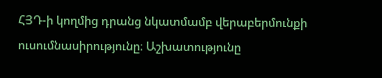ՀՅԴ-ի կողմից դրանց նկատմամբ վերաբերմունքի ուսումնասիրությունը։ Աշխատությունը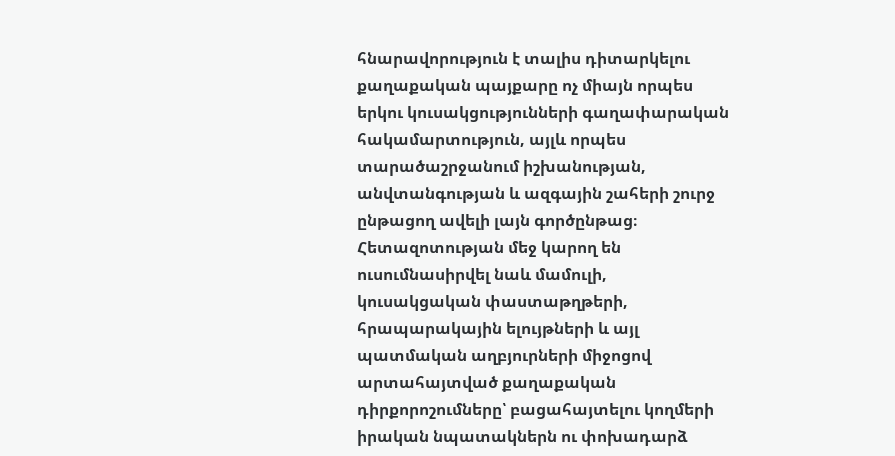հնարավորություն է տալիս դիտարկելու քաղաքական պայքարը ոչ միայն որպես երկու կուսակցությունների գաղափարական հակամարտություն, այլև որպես տարածաշրջանում իշխանության, անվտանգության և ազգային շահերի շուրջ ընթացող ավելի լայն գործընթաց։ Հետազոտության մեջ կարող են ուսումնասիրվել նաև մամուլի, կուսակցական փաստաթղթերի, հրապարակային ելույթների և այլ պատմական աղբյուրների միջոցով արտահայտված քաղաքական դիրքորոշումները՝ բացահայտելու կողմերի իրական նպատակներն ու փոխադարձ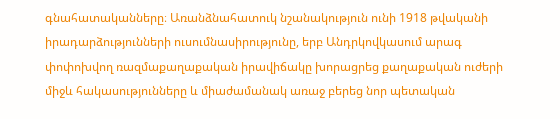գնահատականները։ Առանձնահատուկ նշանակություն ունի 1918 թվականի իրադարձությունների ուսումնասիրությունը, երբ Անդրկովկասում արագ փոփոխվող ռազմաքաղաքական իրավիճակը խորացրեց քաղաքական ուժերի միջև հակասությունները և միաժամանակ առաջ բերեց նոր պետական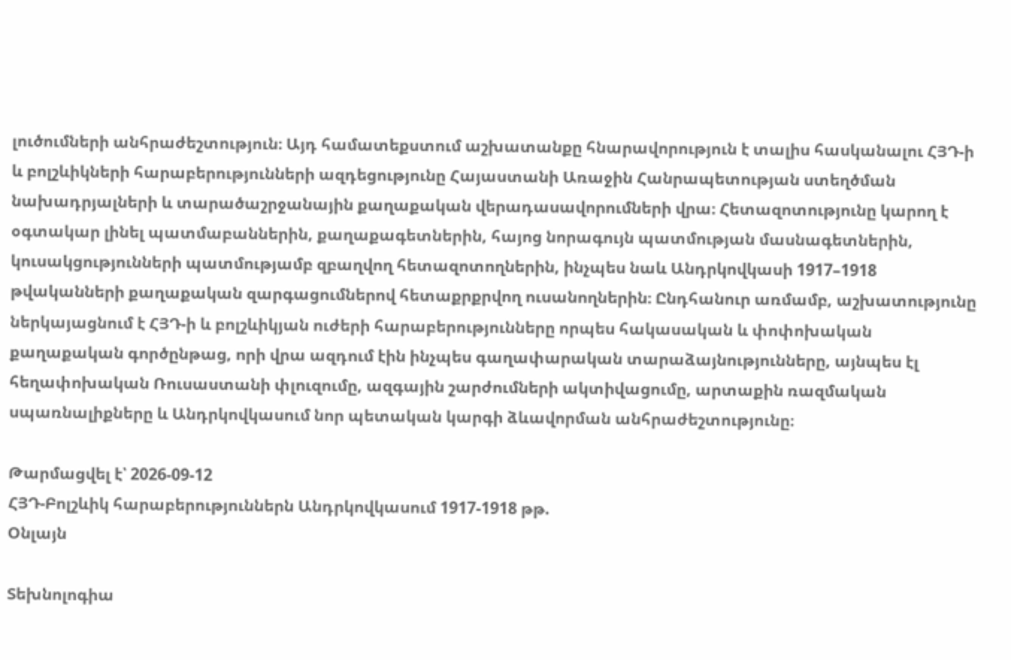լուծումների անհրաժեշտություն։ Այդ համատեքստում աշխատանքը հնարավորություն է տալիս հասկանալու ՀՅԴ-ի և բոլշևիկների հարաբերությունների ազդեցությունը Հայաստանի Առաջին Հանրապետության ստեղծման նախադրյալների և տարածաշրջանային քաղաքական վերադասավորումների վրա։ Հետազոտությունը կարող է օգտակար լինել պատմաբաններին, քաղաքագետներին, հայոց նորագույն պատմության մասնագետներին, կուսակցությունների պատմությամբ զբաղվող հետազոտողներին, ինչպես նաև Անդրկովկասի 1917–1918 թվականների քաղաքական զարգացումներով հետաքրքրվող ուսանողներին։ Ընդհանուր առմամբ, աշխատությունը ներկայացնում է ՀՅԴ-ի և բոլշևիկյան ուժերի հարաբերությունները որպես հակասական և փոփոխական քաղաքական գործընթաց, որի վրա ազդում էին ինչպես գաղափարական տարաձայնությունները, այնպես էլ հեղափոխական Ռուսաստանի փլուզումը, ազգային շարժումների ակտիվացումը, արտաքին ռազմական սպառնալիքները և Անդրկովկասում նոր պետական կարգի ձևավորման անհրաժեշտությունը։

Թարմացվել է՝ 2026-09-12
ՀՅԴ-Բոլշևիկ հարաբերություններն Անդրկովկասում 1917-1918 թթ.
Օնլայն

Տեխնոլոգիա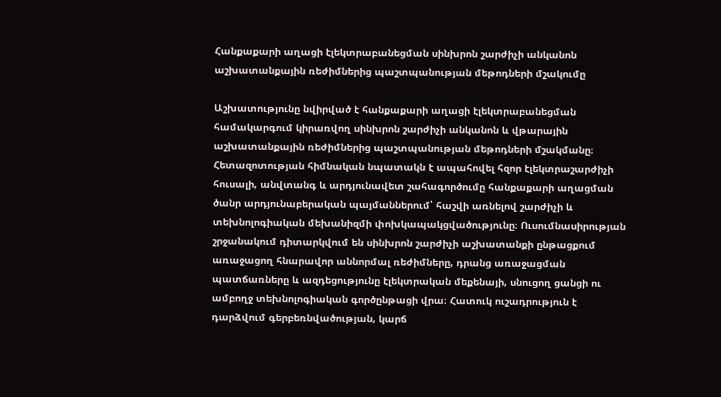Հանքաքարի աղացի էլեկտրաբանեցման սինխրոն շարժիչի անկանոն աշխատանքային ռեժիմներից պաշտպանության մեթոդների մշակումը

Աշխատությունը նվիրված է հանքաքարի աղացի էլեկտրաբանեցման համակարգում կիրառվող սինխրոն շարժիչի անկանոն և վթարային աշխատանքային ռեժիմներից պաշտպանության մեթոդների մշակմանը։ Հետազոտության հիմնական նպատակն է ապահովել հզոր էլեկտրաշարժիչի հուսալի, անվտանգ և արդյունավետ շահագործումը հանքաքարի աղացման ծանր արդյունաբերական պայմաններում՝ հաշվի առնելով շարժիչի և տեխնոլոգիական մեխանիզմի փոխկապակցվածությունը։ Ուսումնասիրության շրջանակում դիտարկվում են սինխրոն շարժիչի աշխատանքի ընթացքում առաջացող հնարավոր աննորմալ ռեժիմները, դրանց առաջացման պատճառները և ազդեցությունը էլեկտրական մեքենայի, սնուցող ցանցի ու ամբողջ տեխնոլոգիական գործընթացի վրա։ Հատուկ ուշադրություն է դարձվում գերբեռնվածության, կարճ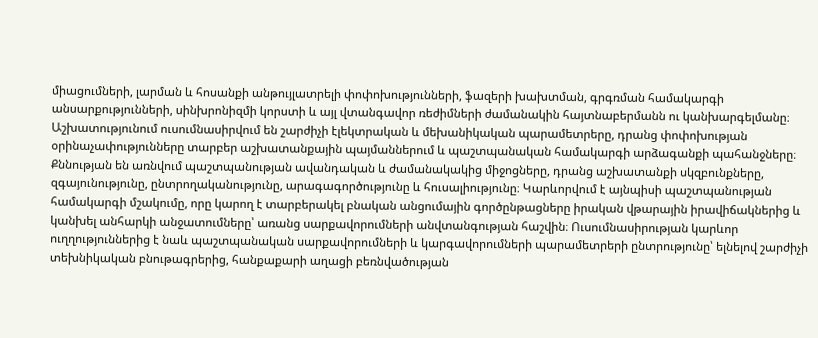միացումների, լարման և հոսանքի անթույլատրելի փոփոխությունների, ֆազերի խախտման, գրգռման համակարգի անսարքությունների, սինխրոնիզմի կորստի և այլ վտանգավոր ռեժիմների ժամանակին հայտնաբերմանն ու կանխարգելմանը։ Աշխատությունում ուսումնասիրվում են շարժիչի էլեկտրական և մեխանիկական պարամետրերը, դրանց փոփոխության օրինաչափությունները տարբեր աշխատանքային պայմաններում և պաշտպանական համակարգի արձագանքի պահանջները։ Քննության են առնվում պաշտպանության ավանդական և ժամանակակից միջոցները, դրանց աշխատանքի սկզբունքները, զգայունությունը, ընտրողականությունը, արագագործությունը և հուսալիությունը։ Կարևորվում է այնպիսի պաշտպանության համակարգի մշակումը, որը կարող է տարբերակել բնական անցումային գործընթացները իրական վթարային իրավիճակներից և կանխել անհարկի անջատումները՝ առանց սարքավորումների անվտանգության հաշվին։ Ուսումնասիրության կարևոր ուղղություններից է նաև պաշտպանական սարքավորումների և կարգավորումների պարամետրերի ընտրությունը՝ ելնելով շարժիչի տեխնիկական բնութագրերից, հանքաքարի աղացի բեռնվածության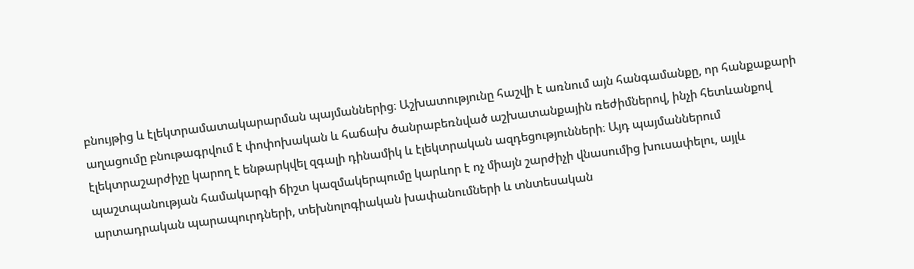բնույթից և էլեկտրամատակարարման պայմաններից։ Աշխատությունը հաշվի է առնում այն հանգամանքը, որ հանքաքարի աղացումը բնութագրվում է փոփոխական և հաճախ ծանրաբեռնված աշխատանքային ռեժիմներով, ինչի հետևանքով էլեկտրաշարժիչը կարող է ենթարկվել զգալի դինամիկ և էլեկտրական ազդեցությունների։ Այդ պայմաններում պաշտպանության համակարգի ճիշտ կազմակերպումը կարևոր է ոչ միայն շարժիչի վնասումից խուսափելու, այլև արտադրական պարապուրդների, տեխնոլոգիական խափանումների և տնտեսական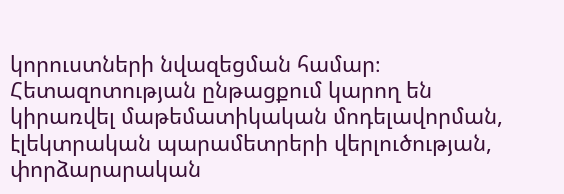կորուստների նվազեցման համար։ Հետազոտության ընթացքում կարող են կիրառվել մաթեմատիկական մոդելավորման, էլեկտրական պարամետրերի վերլուծության, փորձարարական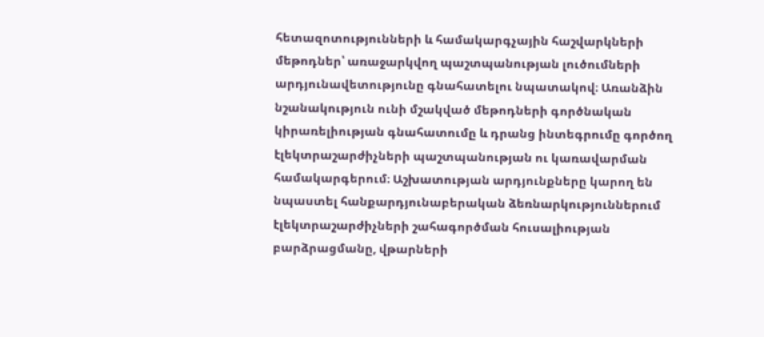հետազոտությունների և համակարգչային հաշվարկների մեթոդներ՝ առաջարկվող պաշտպանության լուծումների արդյունավետությունը գնահատելու նպատակով։ Առանձին նշանակություն ունի մշակված մեթոդների գործնական կիրառելիության գնահատումը և դրանց ինտեգրումը գործող էլեկտրաշարժիչների պաշտպանության ու կառավարման համակարգերում։ Աշխատության արդյունքները կարող են նպաստել հանքարդյունաբերական ձեռնարկություններում էլեկտրաշարժիչների շահագործման հուսալիության բարձրացմանը, վթարների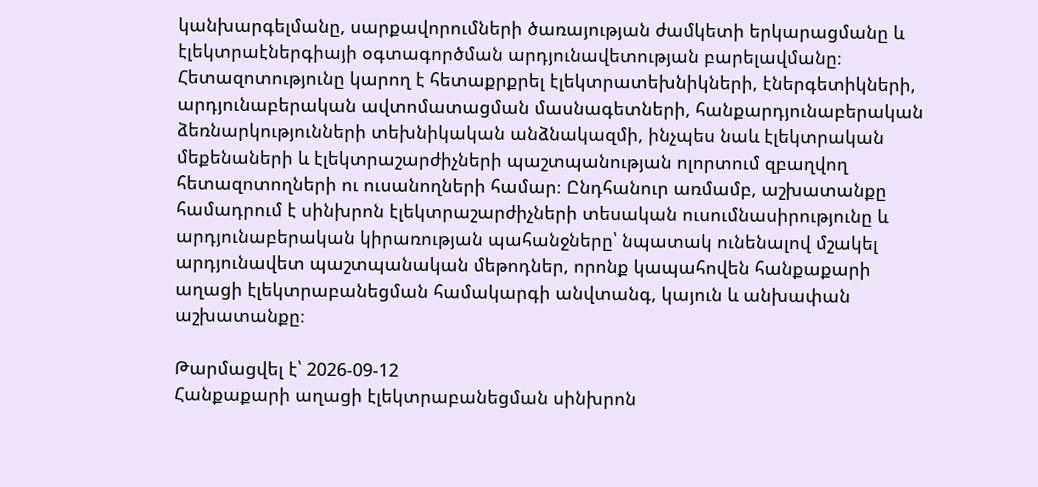կանխարգելմանը, սարքավորումների ծառայության ժամկետի երկարացմանը և էլեկտրաէներգիայի օգտագործման արդյունավետության բարելավմանը։ Հետազոտությունը կարող է հետաքրքրել էլեկտրատեխնիկների, էներգետիկների, արդյունաբերական ավտոմատացման մասնագետների, հանքարդյունաբերական ձեռնարկությունների տեխնիկական անձնակազմի, ինչպես նաև էլեկտրական մեքենաների և էլեկտրաշարժիչների պաշտպանության ոլորտում զբաղվող հետազոտողների ու ուսանողների համար։ Ընդհանուր առմամբ, աշխատանքը համադրում է սինխրոն էլեկտրաշարժիչների տեսական ուսումնասիրությունը և արդյունաբերական կիրառության պահանջները՝ նպատակ ունենալով մշակել արդյունավետ պաշտպանական մեթոդներ, որոնք կապահովեն հանքաքարի աղացի էլեկտրաբանեցման համակարգի անվտանգ, կայուն և անխափան աշխատանքը։

Թարմացվել է՝ 2026-09-12
Հանքաքարի աղացի էլեկտրաբանեցման սինխրոն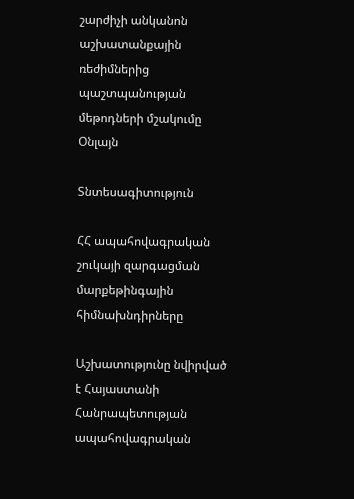շարժիչի անկանոն աշխատանքային ռեժիմներից պաշտպանության մեթոդների մշակումը
Օնլայն

Տնտեսագիտություն

ՀՀ ապահովագրական շուկայի զարգացման մարքեթինգային հիմնախնդիրները

Աշխատությունը նվիրված է Հայաստանի Հանրապետության ապահովագրական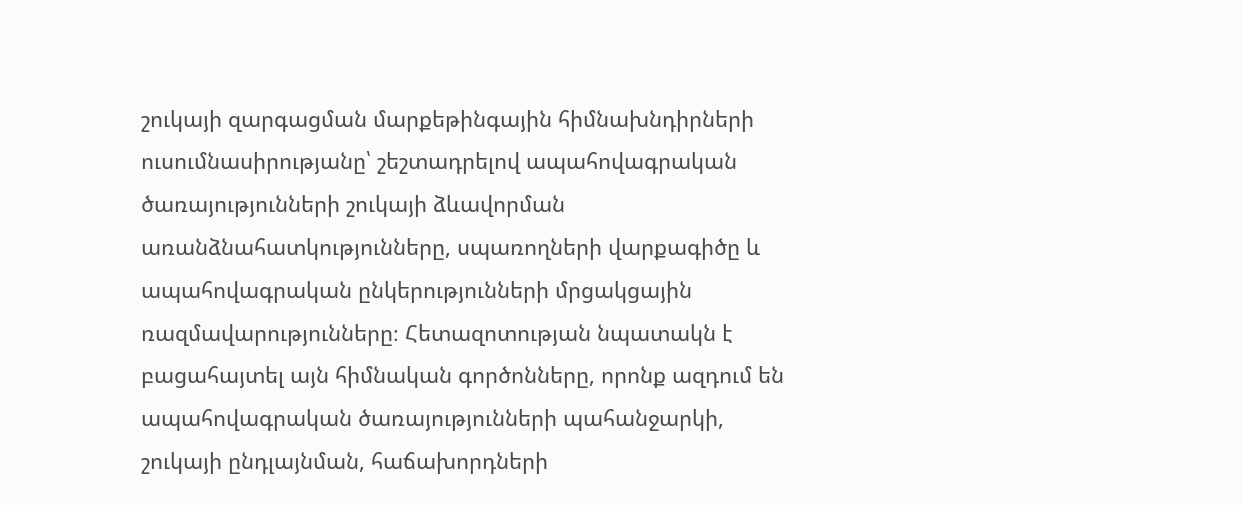շուկայի զարգացման մարքեթինգային հիմնախնդիրների ուսումնասիրությանը՝ շեշտադրելով ապահովագրական ծառայությունների շուկայի ձևավորման առանձնահատկությունները, սպառողների վարքագիծը և ապահովագրական ընկերությունների մրցակցային ռազմավարությունները։ Հետազոտության նպատակն է բացահայտել այն հիմնական գործոնները, որոնք ազդում են ապահովագրական ծառայությունների պահանջարկի, շուկայի ընդլայնման, հաճախորդների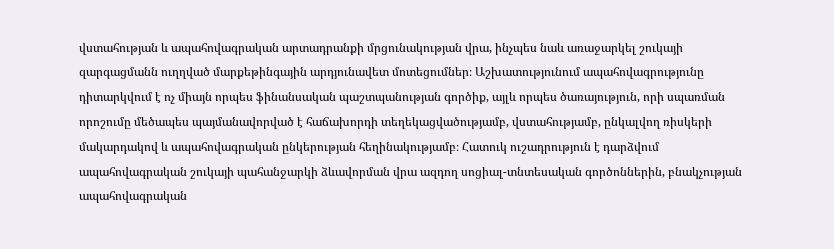վստահության և ապահովագրական արտադրանքի մրցունակության վրա, ինչպես նաև առաջարկել շուկայի զարգացմանն ուղղված մարքեթինգային արդյունավետ մոտեցումներ։ Աշխատությունում ապահովագրությունը դիտարկվում է ոչ միայն որպես ֆինանսական պաշտպանության գործիք, այլև որպես ծառայություն, որի սպառման որոշումը մեծապես պայմանավորված է հաճախորդի տեղեկացվածությամբ, վստահությամբ, ընկալվող ռիսկերի մակարդակով և ապահովագրական ընկերության հեղինակությամբ։ Հատուկ ուշադրություն է դարձվում ապահովագրական շուկայի պահանջարկի ձևավորման վրա ազդող սոցիալ-տնտեսական գործոններին, բնակչության ապահովագրական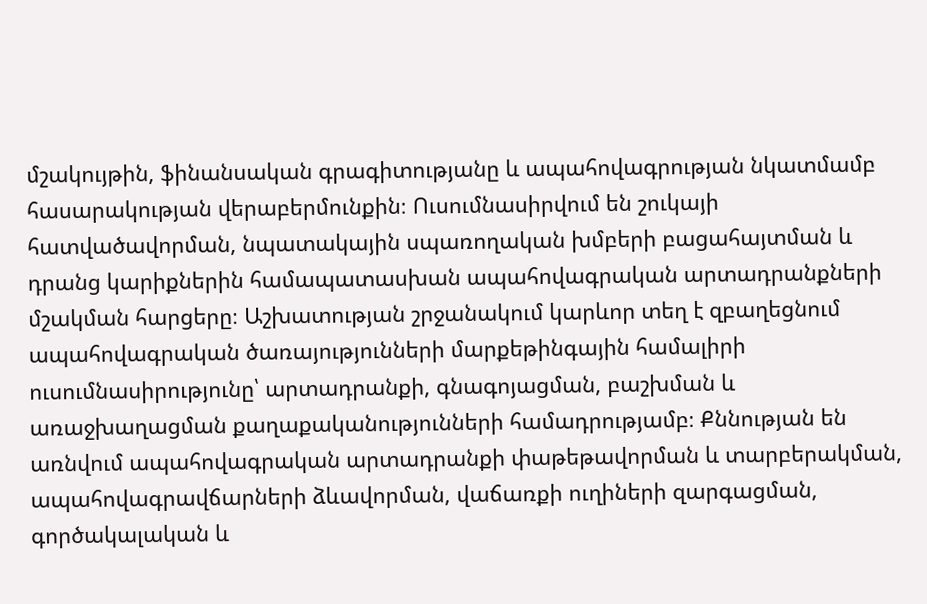մշակույթին, ֆինանսական գրագիտությանը և ապահովագրության նկատմամբ հասարակության վերաբերմունքին։ Ուսումնասիրվում են շուկայի հատվածավորման, նպատակային սպառողական խմբերի բացահայտման և դրանց կարիքներին համապատասխան ապահովագրական արտադրանքների մշակման հարցերը։ Աշխատության շրջանակում կարևոր տեղ է զբաղեցնում ապահովագրական ծառայությունների մարքեթինգային համալիրի ուսումնասիրությունը՝ արտադրանքի, գնագոյացման, բաշխման և առաջխաղացման քաղաքականությունների համադրությամբ։ Քննության են առնվում ապահովագրական արտադրանքի փաթեթավորման և տարբերակման, ապահովագրավճարների ձևավորման, վաճառքի ուղիների զարգացման, գործակալական և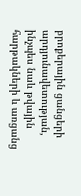բրոքերային ցանցերի արդյունավետության, ինչպես նաև թվային հարթակների և առցանց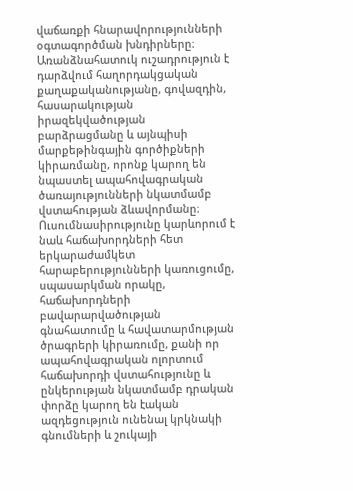վաճառքի հնարավորությունների օգտագործման խնդիրները։ Առանձնահատուկ ուշադրություն է դարձվում հաղորդակցական քաղաքականությանը, գովազդին, հասարակության իրազեկվածության բարձրացմանը և այնպիսի մարքեթինգային գործիքների կիրառմանը, որոնք կարող են նպաստել ապահովագրական ծառայությունների նկատմամբ վստահության ձևավորմանը։ Ուսումնասիրությունը կարևորում է նաև հաճախորդների հետ երկարաժամկետ հարաբերությունների կառուցումը, սպասարկման որակը, հաճախորդների բավարարվածության գնահատումը և հավատարմության ծրագրերի կիրառումը, քանի որ ապահովագրական ոլորտում հաճախորդի վստահությունը և ընկերության նկատմամբ դրական փորձը կարող են էական ազդեցություն ունենալ կրկնակի գնումների և շուկայի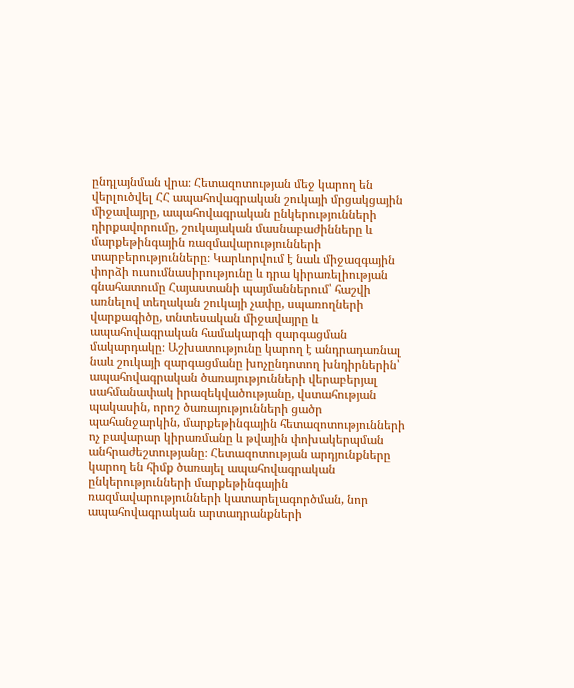ընդլայնման վրա։ Հետազոտության մեջ կարող են վերլուծվել ՀՀ ապահովագրական շուկայի մրցակցային միջավայրը, ապահովագրական ընկերությունների դիրքավորումը, շուկայական մասնաբաժինները և մարքեթինգային ռազմավարությունների տարբերությունները։ Կարևորվում է նաև միջազգային փորձի ուսումնասիրությունը և դրա կիրառելիության գնահատումը Հայաստանի պայմաններում՝ հաշվի առնելով տեղական շուկայի չափը, սպառողների վարքագիծը, տնտեսական միջավայրը և ապահովագրական համակարգի զարգացման մակարդակը։ Աշխատությունը կարող է անդրադառնալ նաև շուկայի զարգացմանը խոչընդոտող խնդիրներին՝ ապահովագրական ծառայությունների վերաբերյալ սահմանափակ իրազեկվածությանը, վստահության պակասին, որոշ ծառայությունների ցածր պահանջարկին, մարքեթինգային հետազոտությունների ոչ բավարար կիրառմանը և թվային փոխակերպման անհրաժեշտությանը։ Հետազոտության արդյունքները կարող են հիմք ծառայել ապահովագրական ընկերությունների մարքեթինգային ռազմավարությունների կատարելագործման, նոր ապահովագրական արտադրանքների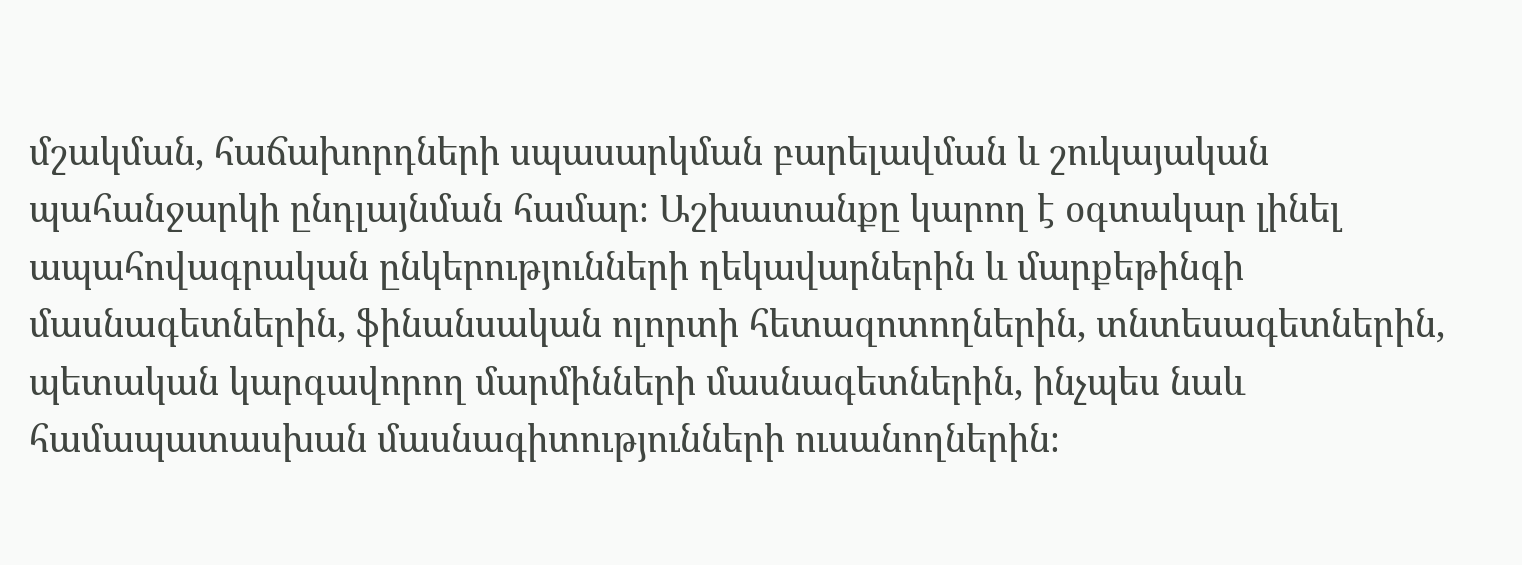մշակման, հաճախորդների սպասարկման բարելավման և շուկայական պահանջարկի ընդլայնման համար։ Աշխատանքը կարող է օգտակար լինել ապահովագրական ընկերությունների ղեկավարներին և մարքեթինգի մասնագետներին, ֆինանսական ոլորտի հետազոտողներին, տնտեսագետներին, պետական կարգավորող մարմինների մասնագետներին, ինչպես նաև համապատասխան մասնագիտությունների ուսանողներին։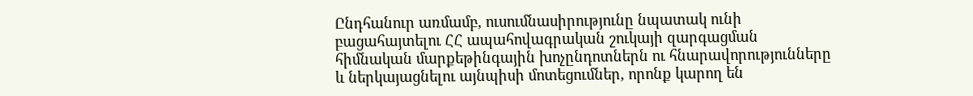Ընդհանուր առմամբ, ուսումնասիրությունը նպատակ ունի բացահայտելու ՀՀ ապահովագրական շուկայի զարգացման հիմնական մարքեթինգային խոչընդոտներն ու հնարավորությունները և ներկայացնելու այնպիսի մոտեցումներ, որոնք կարող են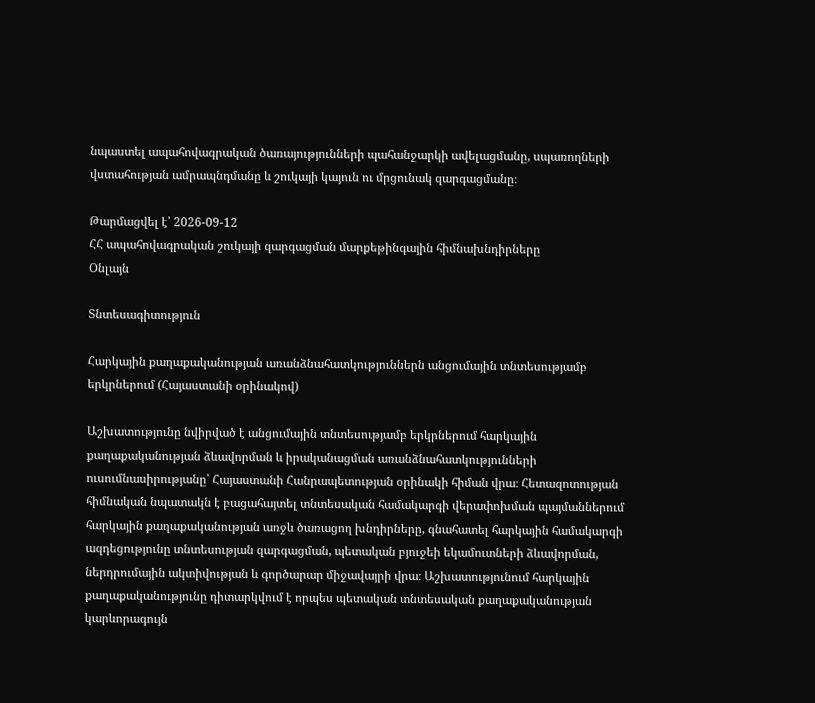նպաստել ապահովագրական ծառայությունների պահանջարկի ավելացմանը, սպառողների վստահության ամրապնդմանը և շուկայի կայուն ու մրցունակ զարգացմանը։

Թարմացվել է՝ 2026-09-12
ՀՀ ապահովագրական շուկայի զարգացման մարքեթինգային հիմնախնդիրները
Օնլայն

Տնտեսագիտություն

Հարկային քաղաքականության առանձնահատկություններն անցումային տնտեսությամբ երկրներում (Հայաստանի օրինակով)

Աշխատությունը նվիրված է անցումային տնտեսությամբ երկրներում հարկային քաղաքականության ձևավորման և իրականացման առանձնահատկությունների ուսումնասիրությանը՝ Հայաստանի Հանրապետության օրինակի հիման վրա։ Հետազոտության հիմնական նպատակն է բացահայտել տնտեսական համակարգի վերափոխման պայմաններում հարկային քաղաքականության առջև ծառացող խնդիրները, գնահատել հարկային համակարգի ազդեցությունը տնտեսության զարգացման, պետական բյուջեի եկամուտների ձևավորման, ներդրումային ակտիվության և գործարար միջավայրի վրա։ Աշխատությունում հարկային քաղաքականությունը դիտարկվում է որպես պետական տնտեսական քաղաքականության կարևորագույն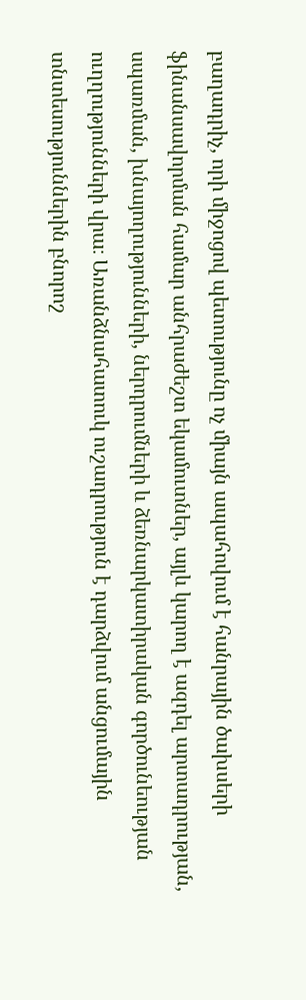բաղադրիչ, որի միջոցով պետությունը ոչ միայն ապահովում է հանրային ծախսերի ֆինանսավորման համար անհրաժեշտ եկամուտներ, այլև կարող է ազդել արտադրության, սպառման, խնայողությունների, ներդրումների և ձեռնարկատիրական գործունեության ուղղությունների վրա։ Առանձնահատուկ ուշադրություն է դարձվում անցումային տնտեսություններին բնորոշ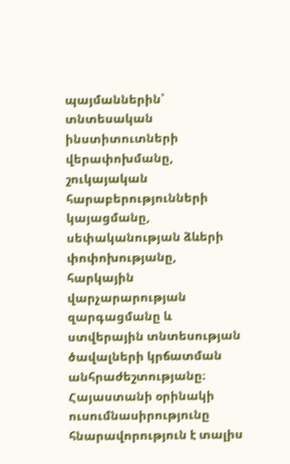պայմաններին՝ տնտեսական ինստիտուտների վերափոխմանը, շուկայական հարաբերությունների կայացմանը, սեփականության ձևերի փոփոխությանը, հարկային վարչարարության զարգացմանը և ստվերային տնտեսության ծավալների կրճատման անհրաժեշտությանը։ Հայաստանի օրինակի ուսումնասիրությունը հնարավորություն է տալիս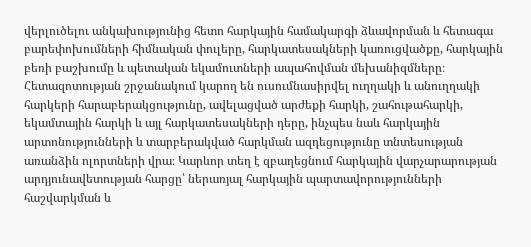վերլուծելու անկախությունից հետո հարկային համակարգի ձևավորման և հետագա բարեփոխումների հիմնական փուլերը, հարկատեսակների կառուցվածքը, հարկային բեռի բաշխումը և պետական եկամուտների ապահովման մեխանիզմները։ Հետազոտության շրջանակում կարող են ուսումնասիրվել ուղղակի և անուղղակի հարկերի հարաբերակցությունը, ավելացված արժեքի հարկի, շահութահարկի, եկամտային հարկի և այլ հարկատեսակների դերը, ինչպես նաև հարկային արտոնությունների և տարբերակված հարկման ազդեցությունը տնտեսության առանձին ոլորտների վրա։ Կարևոր տեղ է զբաղեցնում հարկային վարչարարության արդյունավետության հարցը՝ ներառյալ հարկային պարտավորությունների հաշվարկման և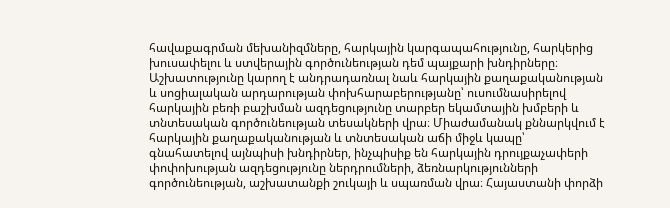հավաքագրման մեխանիզմները, հարկային կարգապահությունը, հարկերից խուսափելու և ստվերային գործունեության դեմ պայքարի խնդիրները։ Աշխատությունը կարող է անդրադառնալ նաև հարկային քաղաքականության և սոցիալական արդարության փոխհարաբերությանը՝ ուսումնասիրելով հարկային բեռի բաշխման ազդեցությունը տարբեր եկամտային խմբերի և տնտեսական գործունեության տեսակների վրա։ Միաժամանակ քննարկվում է հարկային քաղաքականության և տնտեսական աճի միջև կապը՝ գնահատելով այնպիսի խնդիրներ, ինչպիսիք են հարկային դրույքաչափերի փոփոխության ազդեցությունը ներդրումների, ձեռնարկությունների գործունեության, աշխատանքի շուկայի և սպառման վրա։ Հայաստանի փորձի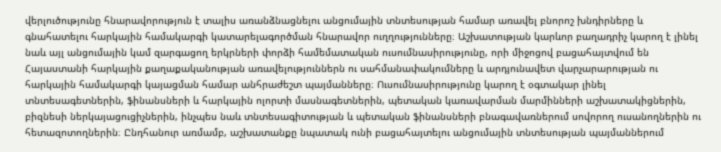վերլուծությունը հնարավորություն է տալիս առանձնացնելու անցումային տնտեսության համար առավել բնորոշ խնդիրները և գնահատելու հարկային համակարգի կատարելագործման հնարավոր ուղղությունները։ Աշխատության կարևոր բաղադրիչ կարող է լինել նաև այլ անցումային կամ զարգացող երկրների փորձի համեմատական ուսումնասիրությունը, որի միջոցով բացահայտվում են Հայաստանի հարկային քաղաքականության առավելություններն ու սահմանափակումները և արդյունավետ վարչարարության ու հարկային համակարգի կայացման համար անհրաժեշտ պայմանները։ Ուսումնասիրությունը կարող է օգտակար լինել տնտեսագետներին, ֆինանսների և հարկային ոլորտի մասնագետներին, պետական կառավարման մարմինների աշխատակիցներին, բիզնեսի ներկայացուցիչներին, ինչպես նաև տնտեսագիտության և պետական ֆինանսների բնագավառներում սովորող ուսանողներին ու հետազոտողներին։ Ընդհանուր առմամբ, աշխատանքը նպատակ ունի բացահայտելու անցումային տնտեսության պայմաններում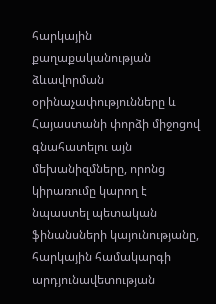հարկային քաղաքականության ձևավորման օրինաչափությունները և Հայաստանի փորձի միջոցով գնահատելու այն մեխանիզմները, որոնց կիրառումը կարող է նպաստել պետական ֆինանսների կայունությանը, հարկային համակարգի արդյունավետության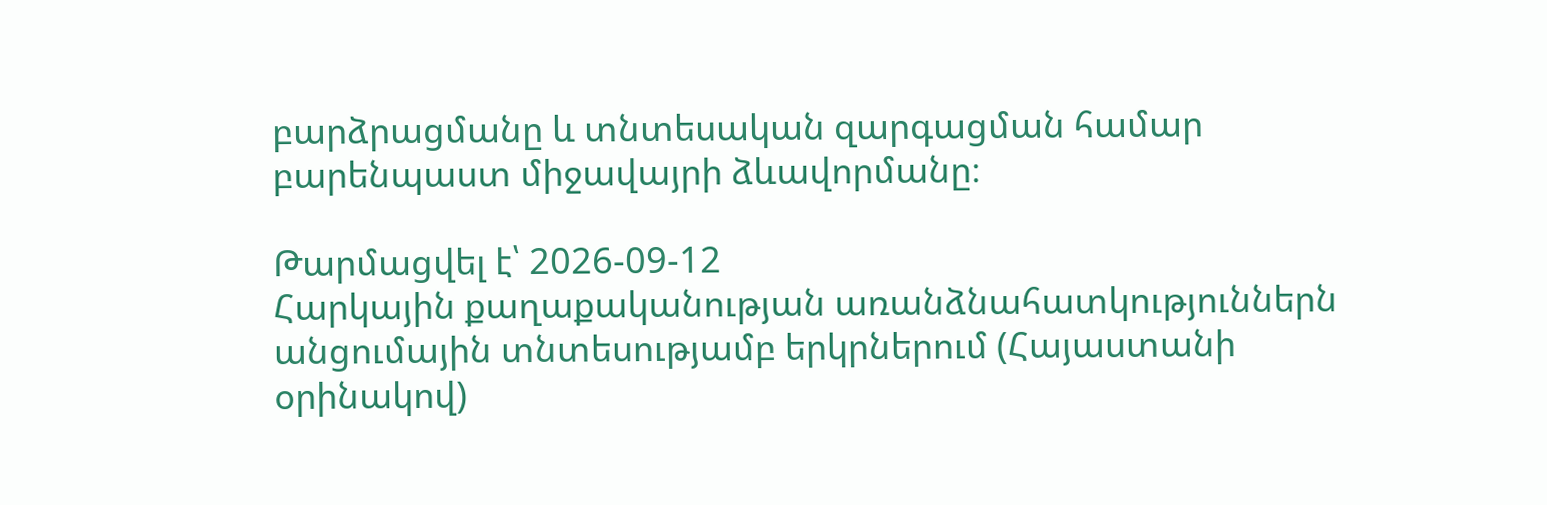բարձրացմանը և տնտեսական զարգացման համար բարենպաստ միջավայրի ձևավորմանը։

Թարմացվել է՝ 2026-09-12
Հարկային քաղաքականության առանձնահատկություններն անցումային տնտեսությամբ երկրներում (Հայաստանի օրինակով)